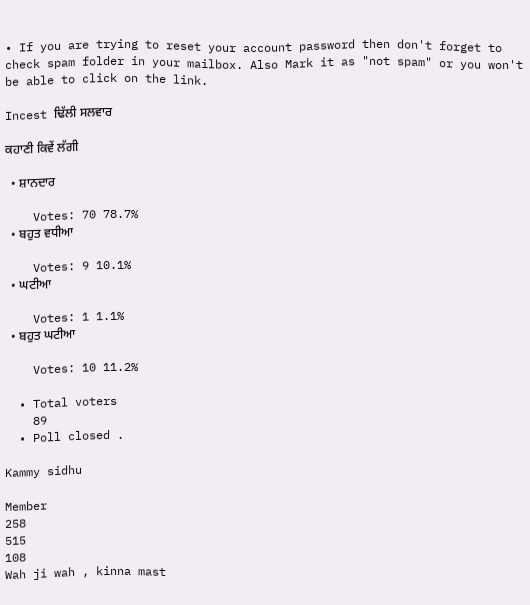• If you are trying to reset your account password then don't forget to check spam folder in your mailbox. Also Mark it as "not spam" or you won't be able to click on the link.

Incest ਢਿੱਲੀ ਸਲਵਾਰ

ਕਹਾਣੀ ਕਿਵੇਂ ਲੱਗੀ

  • ਸ਼ਾਨਦਾਰ

    Votes: 70 78.7%
  • ਬਹੁਤ ਵਧੀਆ

    Votes: 9 10.1%
  • ਘਟੀਆ

    Votes: 1 1.1%
  • ਬਹੁਤ ਘਟੀਆ

    Votes: 10 11.2%

  • Total voters
    89
  • Poll closed .

Kammy sidhu

Member
258
515
108
Wah ji wah , kinna mast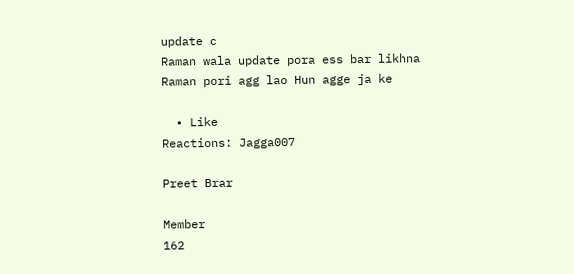update c
Raman wala update pora ess bar likhna
Raman pori agg lao Hun agge ja ke

  • Like
Reactions: Jagga007

Preet Brar

Member
162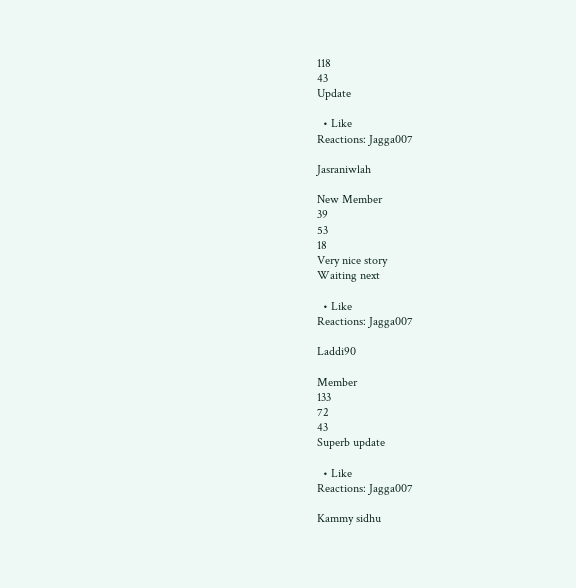118
43
Update

  • Like
Reactions: Jagga007

Jasraniwlah

New Member
39
53
18
Very nice story
Waiting next

  • Like
Reactions: Jagga007

Laddi90

Member
133
72
43
Superb update

  • Like
Reactions: Jagga007

Kammy sidhu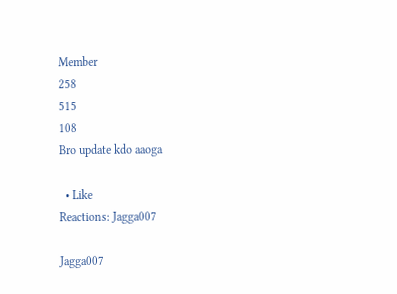Member
258
515
108
Bro update kdo aaoga

  • Like
Reactions: Jagga007

Jagga007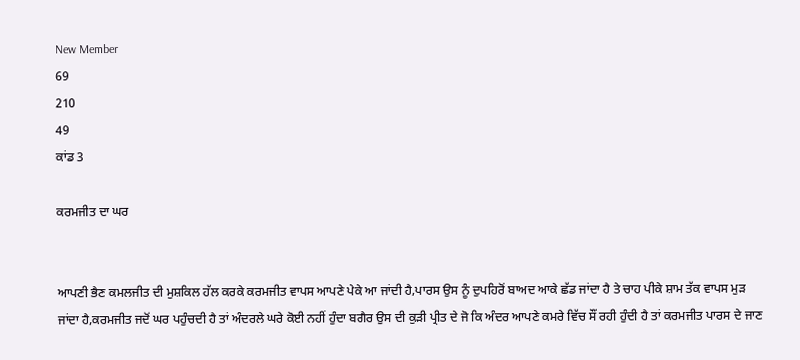New Member
69
210
49
ਕਾਂਡ 3

ਕਰਮਜੀਤ ਦਾ ਘਰ


ਆਪਣੀ ਭੈਣ ਕਮਲਜੀਤ ਦੀ ਮੁਸ਼ਕਿਲ ਹੱਲ ਕਰਕੇ ਕਰਮਜੀਤ ਵਾਪਸ ਆਪਣੇ ਪੇਕੇ ਆ ਜਾਂਦੀ ਹੈ,ਪਾਰਸ ਉਸ ਨੂੰ ਦੁਪਹਿਰੋਂ ਬਾਅਦ ਆਕੇ ਛੱਡ ਜਾਂਦਾ ਹੈ ਤੇ ਚਾਹ ਪੀਕੇ ਸ਼ਾਮ ਤੱਕ ਵਾਪਸ ਮੁੜ ਜਾਂਦਾ ਹੈ,ਕਰਮਜੀਤ ਜਦੋਂ ਘਰ ਪਹੁੰਚਦੀ ਹੈ ਤਾਂ ਅੰਦਰਲੇ ਘਰੇ ਕੋਈ ਨਹੀਂ ਹੁੰਦਾ ਬਗੈਰ ਉਸ ਦੀ ਕੁੜੀ ਪ੍ਰੀਤ ਦੇ ਜੋ ਕਿ ਅੰਦਰ ਆਪਣੇ ਕਮਰੇ ਵਿੱਚ ਸੌਂ ਰਹੀ ਹੁੰਦੀ ਹੈ ਤਾਂ ਕਰਮਜੀਤ ਪਾਰਸ ਦੇ ਜਾਣ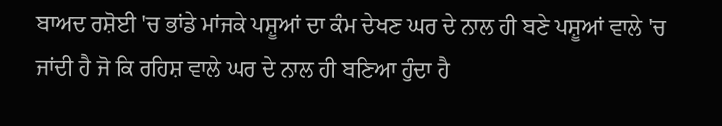ਬਾਅਦ ਰਸ਼ੋਈ 'ਚ ਭਾਂਡੇ ਮਾਂਜਕੇ ਪਸ਼ੂਆਂ ਦਾ ਕੰਮ ਦੇਖਣ ਘਰ ਦੇ ਨਾਲ ਹੀ ਬਣੇ ਪਸ਼ੂਆਂ ਵਾਲੇ 'ਚ ਜਾਂਦੀ ਹੈ ਜੋ ਕਿ ਰਹਿਸ਼ ਵਾਲੇ ਘਰ ਦੇ ਨਾਲ ਹੀ ਬਣਿਆ ਹੁੰਦਾ ਹੈ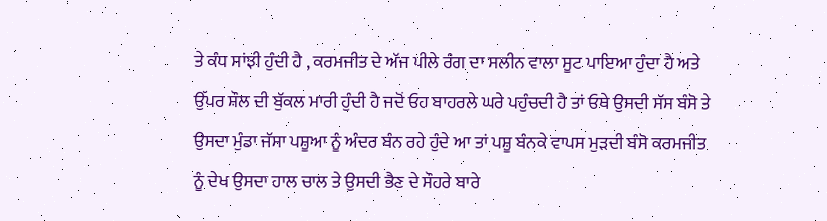ਤੇ ਕੰਧ ਸਾਂਝੀ ਹੁੰਦੀ ਹੈ , ਕਰਮਜੀਤ ਦੇ ਅੱਜ ਪੀਲੇ ਰੰਗ ਦਾ ਸਲੀਨ ਵਾਲਾ ਸੂਟ ਪਾਇਆ ਹੁੰਦਾ ਹੈ ਅਤੇ ਉੱਪਰ ਸ਼ੌਲ ਦੀ ਬੁੱਕਲ ਮਾਰੀ ਹੁੰਦੀ ਹੈ ਜਦੋਂ ਓਹ ਬਾਹਰਲੇ ਘਰੇ ਪਹੁੰਚਦੀ ਹੈ ਤਾਂ ਓਥੇ ਉਸਦੀ ਸੱਸ ਬੰਸੋ ਤੇ ਉਸਦਾ ਮੁੰਡਾ ਜੱਸਾ ਪਸ਼ੂਆ ਨੂੰ ਅੰਦਰ ਬੰਨ ਰਹੇ ਹੁੰਦੇ ਆ ਤਾਂ ਪਸ਼ੂ ਬੰਨਕੇ ਵਾਪਸ ਮੁੜਦੀ ਬੰਸੋ ਕਰਮਜੀਤ ਨੂੰ ਦੇਖ ਉਸਦਾ ਹਾਲ ਚਾਲ ਤੇ ਉਸਦੀ ਭੈਣ ਦੇ ਸੌਹਰੇ ਬਾਰੇ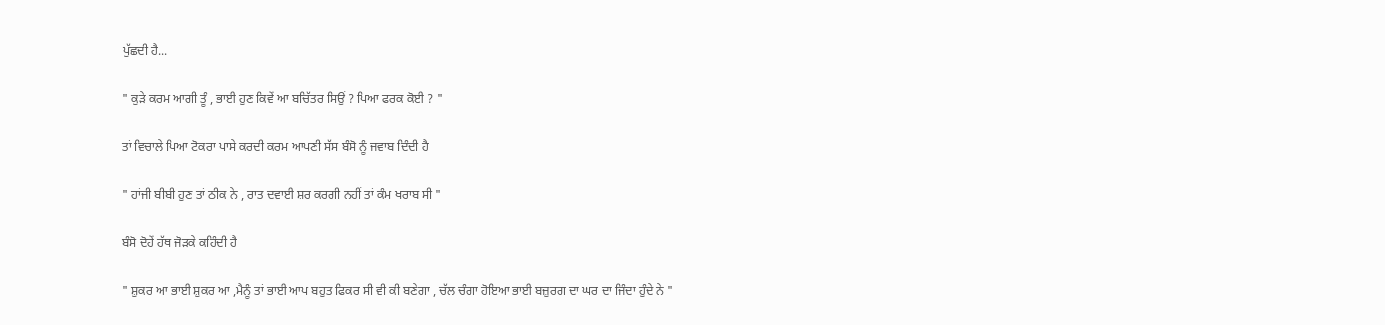ਪੁੱਛਦੀ ਹੈ...

" ਕੁੜੇ ਕਰਮ ਆਗੀ ਤੂੰ , ਭਾਈ ਹੁਣ ਕਿਵੇਂ ਆ ਬਚਿੱਤਰ ਸਿਉਂ ? ਪਿਆ ਫਰਕ ਕੋਈ ? "

ਤਾਂ ਵਿਚਾਲੇ ਪਿਆ ਟੋਕਰਾ ਪਾਸੇ ਕਰਦੀ ਕਰਮ ਆਪਣੀ ਸੱਸ ਬੰਸੋ ਨੂੰ ਜਵਾਬ ਦਿੰਦੀ ਹੈ

" ਹਾਂਜੀ ਬੀਬੀ ਹੁਣ ਤਾਂ ਠੀਕ ਨੇ , ਰਾਤ ਦਵਾਈ ਸ਼ਰ ਕਰਗੀ ਨਹੀਂ ਤਾਂ ਕੰਮ ਖਰਾਬ ਸੀ "

ਬੰਸੋ ਦੋਹੇਂ ਹੱਥ ਜੋੜਕੇ ਕਹਿੰਦੀ ਹੈ

" ਸ਼ੁਕਰ ਆ ਭਾਈ ਸ਼ੁਕਰ ਆ ,ਮੈਨੂੰ ਤਾਂ ਭਾਈ ਆਪ ਬਹੁਤ ਫਿਕਰ ਸੀ ਵੀ ਕੀ ਬਣੇਗਾ , ਚੱਲ ਚੰਗਾ ਹੋਇਆ ਭਾਈ ਬਜ਼ੁਰਗ ਦਾ ਘਰ ਦਾ ਜਿੰਦਾ ਹੁੰਦੇ ਨੇ "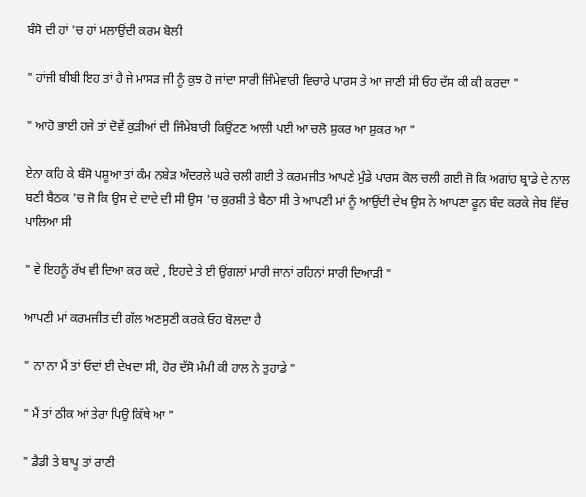ਬੰਸੋ ਦੀ ਹਾਂ 'ਚ ਹਾਂ ਮਲਾਉਂਦੀ ਕਰਮ ਬੋਲੀ

" ਹਾਂਜੀ ਬੀਬੀ ਇਹ ਤਾਂ ਹੈ ਜੇ ਮਾਸੜ ਜੀ ਨੂੰ ਕੁਝ ਹੋ ਜਾਂਦਾ ਸਾਰੀ ਜਿੰਮੇਵਾਰੀ ਵਿਚਾਰੇ ਪਾਰਸ ਤੇ ਆ ਜਾਣੀ ਸੀ ਓਹ ਦੱਸ ਕੀ ਕੀ ਕਰਦਾ "

" ਆਹੋ ਭਾਈ ਹਜੇ ਤਾਂ ਦੋਵੇਂ ਕੁੜੀਆਂ ਦੀ ਜਿੰਮੇਬਾਰੀ ਕਿਉਂਟਣ ਆਲੀ ਪਈ ਆ ਚਲੋ ਸ਼ੁਕਰ ਆ ਸ਼ੁਕਰ ਆ "

ਏਨਾ ਕਹਿ ਕੇ ਬੰਸੋ ਪਸ਼ੂਆ ਤਾਂ ਕੰਮ ਨਬੇੜ ਅੰਦਰਲੇ ਘਰੇ ਚਲੀ ਗਈ ਤੇ ਕਰਮਜੀਤ ਆਪਣੇ ਮੁੰਡੇ ਪਾਰਸ ਕੋਲ ਚਲੀ ਗਈ ਜੋ ਕਿ ਅਗਾਂਹ ਬ੍ਰਾਡੇ ਦੇ ਨਾਲ ਬਣੀ ਬੈਠਕ 'ਚ ਜੋ ਕਿ ਉਸ ਦੇ ਦਾਦੇ ਦੀ ਸੀ ਉਸ 'ਚ ਕੁਰਸ਼ੀ ਤੇ ਬੈਠਾ ਸੀ ਤੇ ਆਪਣੀ ਮਾਂ ਨੂੰ ਆਉਂਦੀ ਦੇਖ ਉਸ ਨੇ ਆਪਣਾ ਫੂਨ ਬੰਦ ਕਰਕੇ ਜੇਬ ਵਿੱਚ ਪਾਲਿਆ ਸੀ

" ਵੇ ਇਹਨੂੰ ਰੱਖ ਵੀ ਦਿਆ ਕਰ ਕਦੇ , ਇਹਦੇ ਤੇ ਈ ਉਂਗਲਾਂ ਮਾਰੀ ਜਾਨਾਂ ਰਹਿਨਾਂ ਸਾਰੀ ਦਿਆੜੀ "

ਆਪਣੀ ਮਾਂ ਕਰਮਜੀਤ ਦੀ ਗੱਲ ਅਣਸੁਣੀ ਕਰਕੇ ਓਹ ਬੋਲਦਾ ਹੈ

" ਨਾ ਨਾ ਮੈਂ ਤਾਂ ਓਦਾਂ ਈ ਦੇਖਦਾ ਸੀ, ਹੋਰ ਦੱਸੋ ਮੰਮੀ ਕੀ ਹਾਲ ਨੇ ਤੁਹਾਡੇ "

" ਮੈਂ ਤਾਂ ਠੀਕ ਆਂ ਤੇਰਾ ਪਿਉ ਕਿੱਥੇ ਆ "

" ਡੈਡੀ ਤੇ ਬਾਪੂ ਤਾਂ ਰਾਣੀ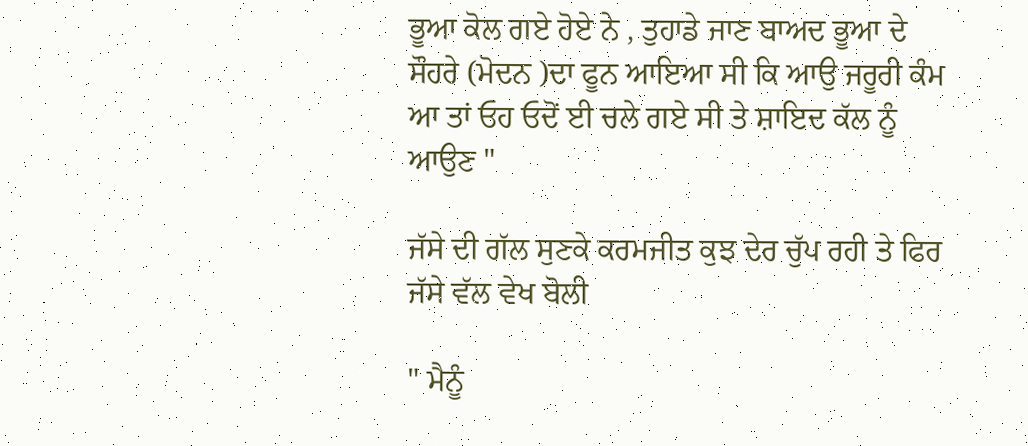ਭੂਆ ਕੋਲ ਗਏ ਹੋਏ ਨੇ , ਤੁਹਾਡੇ ਜਾਣ ਬਾਅਦ ਭੂਆ ਦੇ ਸੌਹਰੇ (ਮੋਦਨ )ਦਾ ਫੂਨ ਆਇਆ ਸੀ ਕਿ ਆਉ ਜਰੂਰੀ ਕੰਮ ਆ ਤਾਂ ਓਹ ਓਦੋਂ ਈ ਚਲੇ ਗਏ ਸੀ ਤੇ ਸ਼ਾਇਦ ਕੱਲ ਨੂੰ ਆਉਣ "

ਜੱਸੇ ਦੀ ਗੱਲ ਸੁਣਕੇ ਕਰਮਜੀਤ ਕੁਝ ਦੇਰ ਚੁੱਪ ਰਹੀ ਤੇ ਫਿਰ ਜੱਸੇ ਵੱਲ ਵੇਖ ਬੋਲੀ

" ਮੈਨੂੰ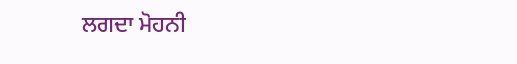ਲਗਦਾ ਮੋਹਨੀ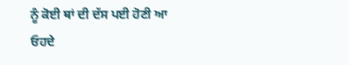ਨੂੰ ਕੋਈ ਥਾਂ ਦੀ ਦੱਸ ਪਈ ਹੋਣੀ ਆ ਓਹਦੇ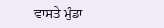ਵਾਸਤੇ ਮੁੰਡਾ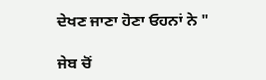ਦੇਖਣ ਜਾਣਾ ਹੋਣਾ ਓਹਨਾਂ ਨੇ "

ਜੇਬ ਚੋਂ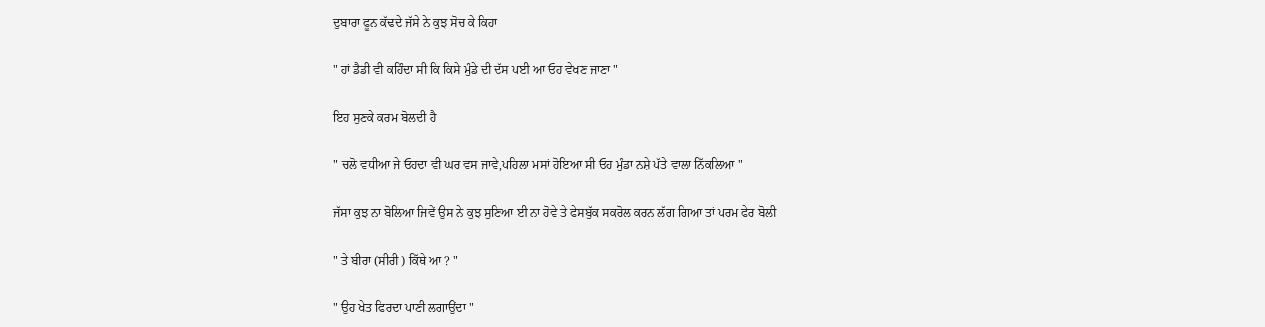ਦੁਬਾਰਾ ਫੂਨ ਕੱਢਦੇ ਜੱਸੇ ਨੇ ਕੁਝ ਸੋਚ ਕੇ ਕਿਹਾ

" ਹਾਂ ਡੈਡੀ ਵੀ ਕਹਿੰਦਾ ਸੀ ਕਿ ਕਿਸੇ ਮੁੰਡੇ ਦੀ ਦੱਸ ਪਈ ਆ ਓਹ ਵੇਖਣ ਜਾਣਾ "

ਇਹ ਸੁਣਕੇ ਕਰਮ ਬੋਲਦੀ ਹੈ

" ਚਲੋ ਵਧੀਆ ਜੇ ਓਹਦਾ ਵੀ ਘਰ ਵਸ ਜਾਵੇ,ਪਹਿਲਾ ਮਸਾਂ ਹੋਇਆ ਸੀ ਓਹ ਮੁੰਡਾ ਨਸ਼ੇ ਪੱਤੇ ਵਾਲਾ ਨਿੱਕਲਿਆ "

ਜੱਸਾ ਕੁਝ ਨਾ ਬੋਲਿਆ ਜਿਵੇਂ ਉਸ ਨੇ ਕੁਝ ਸੁਣਿਆ ਈ ਨਾ ਹੋਵੇ ਤੇ ਫੇਸਬੁੱਕ ਸਕਰੋਲ ਕਰਨ ਲੱਗ ਗਿਆ ਤਾਂ ਪਰਮ ਫੇਰ ਬੋਲੀ

" ਤੇ ਬੀਰਾ (ਸੀਰੀ ) ਕਿੱਥੇ ਆ ? "

" ਉਹ ਖੇਤ ਫਿਰਦਾ ਪਾਣੀ ਲਗਾਉਂਦਾ "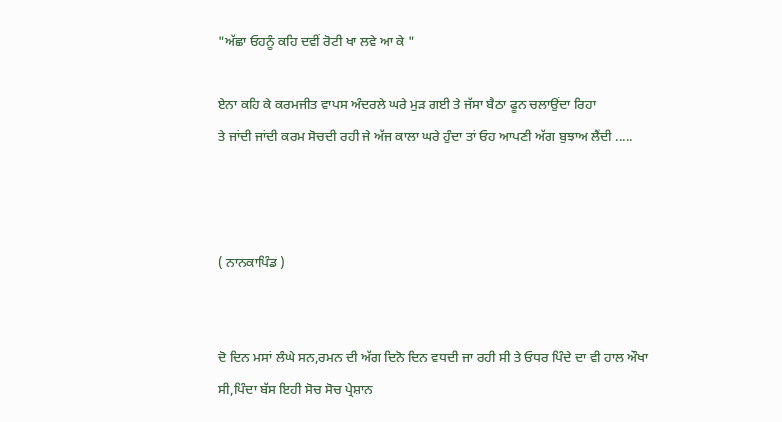"ਅੱਛਾ ਓਹਨੂੰ ਕਹਿ ਦਵੀਂ ਰੋਟੀ ਖਾ ਲਵੇ ਆ ਕੇ "

ਏਨਾ ਕਹਿ ਕੇ ਕਰਮਜੀਤ ਵਾਪਸ ਅੰਦਰਲੇ ਘਰੇ ਮੁੜ ਗਈ ਤੇ ਜੱਸਾ ਬੈਠਾ ਫੂਨ ਚਲਾਉਂਦਾ ਰਿਹਾ
ਤੇ ਜਾਂਦੀ ਜਾਂਦੀ ਕਰਮ ਸੋਚਦੀ ਰਹੀ ਜੇ ਅੱਜ ਕਾਲਾ ਘਰੇ ਹੁੰਦਾ ਤਾਂ ਓਹ ਆਪਣੀ ਅੱਗ ਬੁਝਾਅ ਲੈਂਦੀ .....



( ਨਾਨਕਾਪਿੰਡ )


ਦੋ ਦਿਨ ਮਸਾਂ ਲੰਘੇ ਸਨ,ਰਮਨ ਦੀ ਅੱਗ ਦਿਨੋ ਦਿਨ ਵਧਦੀ ਜਾ ਰਹੀ ਸੀ ਤੇ ਓਧਰ ਪਿੰਦੇ ਦਾ ਵੀ ਹਾਲ ਔਖਾ ਸੀ,ਪਿੰਦਾ ਬੱਸ ਇਹੀ ਸੋਚ ਸੋਚ ਪ੍ਰੇਸ਼ਾਨ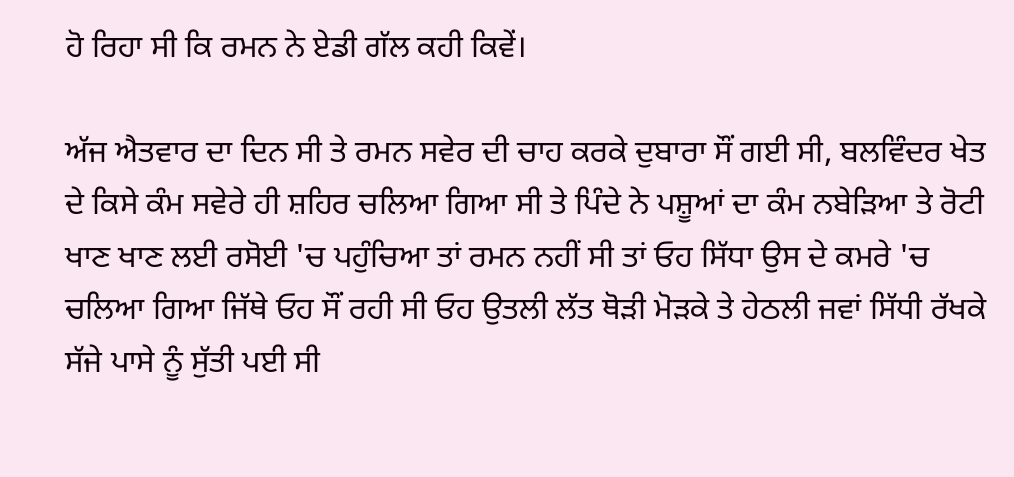ਹੋ ਰਿਹਾ ਸੀ ਕਿ ਰਮਨ ਨੇ ਏਡੀ ਗੱਲ ਕਹੀ ਕਿਵੇਂ।

ਅੱਜ ਐਤਵਾਰ ਦਾ ਦਿਨ ਸੀ ਤੇ ਰਮਨ ਸਵੇਰ ਦੀ ਚਾਹ ਕਰਕੇ ਦੁਬਾਰਾ ਸੌਂ ਗਈ ਸੀ, ਬਲਵਿੰਦਰ ਖੇਤ ਦੇ ਕਿਸੇ ਕੰਮ ਸਵੇਰੇ ਹੀ ਸ਼ਹਿਰ ਚਲਿਆ ਗਿਆ ਸੀ ਤੇ ਪਿੰਦੇ ਨੇ ਪਸ਼ੂਆਂ ਦਾ ਕੰਮ ਨਬੇੜਿਆ ਤੇ ਰੋਟੀ ਖਾਣ ਖਾਣ ਲਈ ਰਸੋਈ 'ਚ ਪਹੁੰਚਿਆ ਤਾਂ ਰਮਨ ਨਹੀਂ ਸੀ ਤਾਂ ਓਹ ਸਿੱਧਾ ਉਸ ਦੇ ਕਮਰੇ 'ਚ ਚਲਿਆ ਗਿਆ ਜਿੱਥੇ ਓਹ ਸੌਂ ਰਹੀ ਸੀ ਓਹ ਉਤਲੀ ਲੱਤ ਥੋੜੀ ਮੋੜਕੇ ਤੇ ਹੇਠਲੀ ਜਵਾਂ ਸਿੱਧੀ ਰੱਖਕੇ ਸੱਜੇ ਪਾਸੇ ਨੂੰ ਸੁੱਤੀ ਪਈ ਸੀ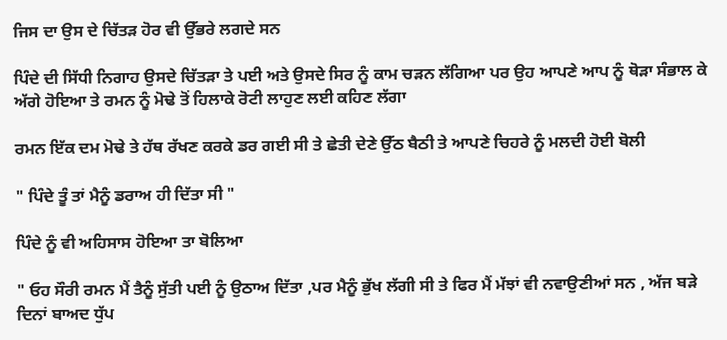ਜਿਸ ਦਾ ਉਸ ਦੇ ਚਿੱਤੜ ਹੋਰ ਵੀ ਉੱਭਰੇ ਲਗਦੇ ਸਨ

ਪਿੰਦੇ ਦੀ ਸਿੱਧੀ ਨਿਗਾਹ ਉਸਦੇ ਚਿੱਤੜਾ ਤੇ ਪਈ ਅਤੇ ਉਸਦੇ ਸਿਰ ਨੂੰ ਕਾਮ ਚੜਨ ਲੱਗਿਆ ਪਰ ਉਹ ਆਪਣੇ ਆਪ ਨੂੰ ਥੋੜਾ ਸੰਭਾਲ ਕੇ ਅੱਗੇ ਹੋਇਆ ਤੇ ਰਮਨ ਨੂੰ ਮੋਢੇ ਤੋਂ ਹਿਲਾਕੇ ਰੋਟੀ ਲਾਹੁਣ ਲਈ ਕਹਿਣ ਲੱਗਾ

ਰਮਨ ਇੱਕ ਦਮ ਮੋਢੇ ਤੇ ਹੱਥ ਰੱਖਣ ਕਰਕੇ ਡਰ ਗਈ ਸੀ ਤੇ ਛੇਤੀ ਦੇਣੇ ਉੱਠ ਬੈਠੀ ਤੇ ਆਪਣੇ ਚਿਹਰੇ ਨੂੰ ਮਲਦੀ ਹੋਈ ਬੋਲੀ

" ਪਿੰਦੇ ਤੂੰ ਤਾਂ ਮੈਨੂੰ ਡਰਾਅ ਹੀ ਦਿੱਤਾ ਸੀ "

ਪਿੰਦੇ ਨੂੰ ਵੀ ਅਹਿਸਾਸ ਹੋਇਆ ਤਾ ਬੋਲਿਆ

" ਓਹ ਸੌਰੀ ਰਮਨ ਮੈਂ ਤੈਨੂੰ ਸੁੱਤੀ ਪਈ ਨੂੰ ਉਠਾਅ ਦਿੱਤਾ ,ਪਰ ਮੈਨੂੰ ਭੁੱਖ ਲੱਗੀ ਸੀ ਤੇ ਫਿਰ ਮੈਂ ਮੱਝਾਂ ਵੀ ਨਵਾਉਣੀਆਂ ਸਨ , ਅੱਜ ਬੜੇ ਦਿਨਾਂ ਬਾਅਦ ਧੁੱਪ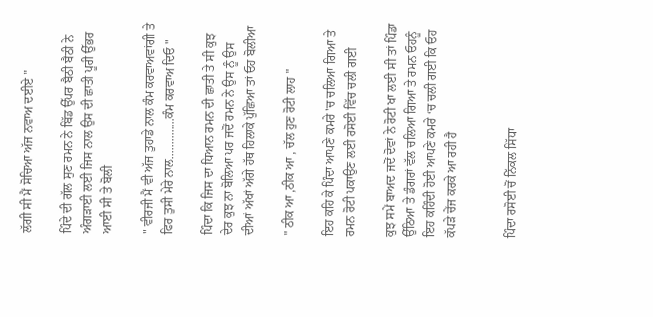ਲੱਗੀ ਸੀ ਮੈਂ ਸੋਚਿਆ ਅੱਜ ਨਵਾਅ ਦਈਏ "

ਪਿੰਦੇ ਦੀ ਗੱਲ ਸੁਣ ਰਮਨ ਨੇ ਬਿੱਡ ਉੱਪਰ ਬੈਠੀ ਬੈਠੀ ਨੇ ਅੰਗੜਾਈ ਲਈ ਜਿਸ ਨਾਲ ਉਸ ਦੀ ਛਾਤੀ ਪੂਰੀ ਉੱਭਰ ਆਈ ਸੀ ਤੇ ਬੋਲੀ

" ਵੀਰਜੀ ਮੈਂ ਵੀ ਅੱਜ ਤੁਹਾਡੇ ਨਾਲ ਕੰਮ ਕਰਵਾਅਵਾਂਗੀ ਤੇ ਫਿਰ ਤੁਸੀ ਮੇਰੇ ਨਾਲ..............ਕੰਮ ਕਰਵਾਅ ਦਿਓ "

ਪਿੰਦਾ ਕਿ ਜਿਸ ਦਾ ਧਿਆਨ ਰਮਨ ਦੀ ਛਾਤੀ ਤੇ ਸੀ ਕੁਝ ਦੇਰ ਕੁਝ ਨਾ ਬੋਲਿਆ ਪਰ ਜਦੋਂ ਰਮਨ ਨੇ ਉਸ ਨੂੰ ਉਸ ਦੀਆਂ ਅੱਖਾਂ ਅੱਗੇ ਹੱਥ ਹਿਲਾਕੇ ਪੁੱਛਿਆ ਤਾਂ ਓਹ ਬੋਲੀਆ

" ਠੀਕ ਆ ,ਠੀਕ ਆ , ਚੱਲ ਹੁਣ ਰੋਟੀ ਲਾਹ "

ਇਹ ਕਹਿ ਕੇ ਪਿੰਦਾ ਆਪਣੇ ਕਮਰੇ 'ਚ ਚਲਿਆ ਗਿਆ ਤੇ ਰਮਨ ਰੋਟੀ ਪਕਾਉਣ ਲਈ ਰਸੋਈ ਵਿੱਚ ਚਲੀ ਗਈ

ਕੁਝ ਸਮੇਂ ਬਾਅਦ ਜਦੋਂ ਦੋਵਾਂ ਨੇ ਰੋਟੀ ਖਾ ਲਈ ਸੀ ਤਾਂ ਪਿੰਡਾ ਉੱਠਿਆ ਤੇ ਡੰਗਰਾਂ ਵੱਲ ਚਲਿਆ ਗਿਆ ਤੇ ਰਮਨ ਓਹਨੂੰ ਇਹ ਕਹਿੰਦੀ ਹੋਈ ਆਪਣੇ ਕਮਰੇ ‘ਚ ਚਲੀ ਗਈ ਕਿ ਓਹ ਕੱਪੜੇ ਚੇਂਜ ਕਰਕੇ ਆ ਰਹੀ ਹੈ


ਪਿੰਦਾ ਰਸੋਈ ਚੋਂ ਨਿੱਕਲ ਸਿੱਧਾ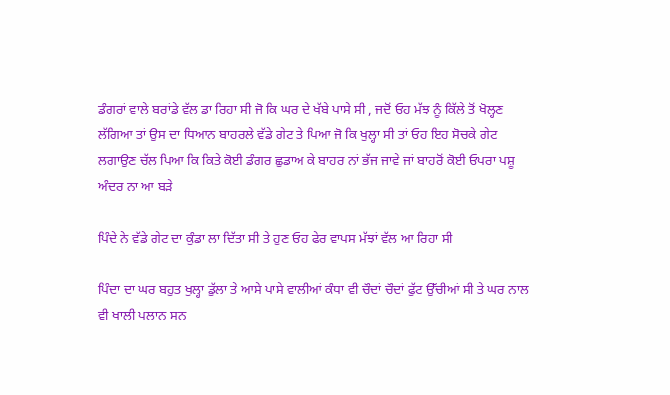ਡੰਗਰਾਂ ਵਾਲੇ ਬਰਾਂਡੇ ਵੱਲ ਡਾ ਰਿਹਾ ਸੀ ਜੋ ਕਿ ਘਰ ਦੇ ਖੱਬੇ ਪਾਸੇ ਸੀ , ਜਦੋਂ ਓਹ ਮੱਝ ਨੂੰ ਕਿੱਲੇ ਤੋਂ ਖੋਲ੍ਹਣ ਲੱਗਿਆ ਤਾਂ ਉਸ ਦਾ ਧਿਆਨ ਬਾਹਰਲੇ ਵੱਡੇ ਗੇਟ ਤੇ ਪਿਆ ਜੋ ਕਿ ਖੁਲ੍ਹਾ ਸੀ ਤਾਂ ਓਹ ਇਹ ਸੋਚਕੇ ਗੇਟ ਲਗਾਉਣ ਚੱਲ ਪਿਆ ਕਿ ਕਿਤੇ ਕੋਈ ਡੰਗਰ ਛੁਡਾਅ ਕੇ ਬਾਹਰ ਨਾਂ ਭੱਜ ਜਾਵੇ ਜਾਂ ਬਾਹਰੋਂ ਕੋਈ ਓਪਰਾ ਪਸ਼ੂ ਅੰਦਰ ਨਾ ਆ ਬੜੇ

ਪਿੰਦੇ ਨੇ ਵੱਡੇ ਗੇਟ ਦਾ ਕੁੰਡਾ ਲਾ ਦਿੱਤਾ ਸੀ ਤੇ ਹੁਣ ਓਹ ਫੇਰ ਵਾਪਸ ਮੱਝਾਂ ਵੱਲ ਆ ਰਿਹਾ ਸੀ

ਪਿੰਦਾ ਦਾ ਘਰ ਬਹੁਤ ਖੁਲ੍ਹਾ ਡੁੱਲਾ ਤੇ ਆਸੇ ਪਾਸੇ ਵਾਲੀਆਂ ਕੰਧਾ ਵੀ ਚੌਦਾਂ ਚੌਦਾਂ ਫੁੱਟ ਉੱਚੀਆਂ ਸੀ ਤੇ ਘਰ ਨਾਲ ਵੀ ਖਾਲੀ ਪਲਾਨ ਸਨ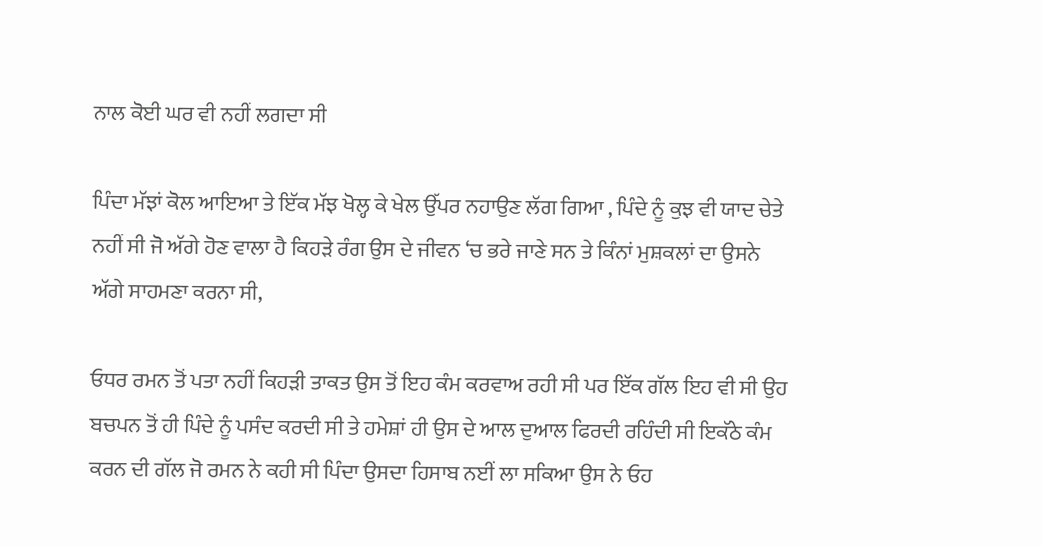ਨਾਲ ਕੋਈ ਘਰ ਵੀ ਨਹੀਂ ਲਗਦਾ ਸੀ

ਪਿੰਦਾ ਮੱਝਾਂ ਕੋਲ ਆਇਆ ਤੇ ਇੱਕ ਮੱਝ ਖੋਲ੍ਹ ਕੇ ਖੇਲ ਉੱਪਰ ਨਹਾਉਣ ਲੱਗ ਗਿਆ , ਪਿੰਦੇ ਨੂੰ ਕੁਝ ਵੀ ਯਾਦ ਚੇਤੇ ਨਹੀਂ ਸੀ ਜੋ ਅੱਗੇ ਹੋਣ ਵਾਲਾ ਹੈ ਕਿਹੜੇ ਰੰਗ ਉਸ ਦੇ ਜੀਵਨ ‘ਚ ਭਰੇ ਜਾਣੇ ਸਨ ਤੇ ਕਿੰਨਾਂ ਮੁਸ਼ਕਲਾਂ ਦਾ ਉਸਨੇ ਅੱਗੇ ਸਾਹਮਣਾ ਕਰਨਾ ਸੀ,

ਓਧਰ ਰਮਨ ਤੋਂ ਪਤਾ ਨਹੀਂ ਕਿਹੜੀ ਤਾਕਤ ਉਸ ਤੋਂ ਇਹ ਕੰਮ ਕਰਵਾਅ ਰਹੀ ਸੀ ਪਰ ਇੱਕ ਗੱਲ ਇਹ ਵੀ ਸੀ ਉਹ ਬਚਪਨ ਤੋਂ ਹੀ ਪਿੰਦੇ ਨੂੰ ਪਸੰਦ ਕਰਦੀ ਸੀ ਤੇ ਹਮੇਸ਼ਾਂ ਹੀ ਉਸ ਦੇ ਆਲ ਦੁਆਲ ਫਿਰਦੀ ਰਹਿੰਦੀ ਸੀ ਇਕੱਠੇ ਕੰਮ ਕਰਨ ਦੀ ਗੱਲ ਜੋ ਰਮਨ ਨੇ ਕਹੀ ਸੀ ਪਿੰਦਾ ਉਸਦਾ ਹਿਸਾਬ ਨਈਂ ਲਾ ਸਕਿਆ ਉਸ ਨੇ ਓਹ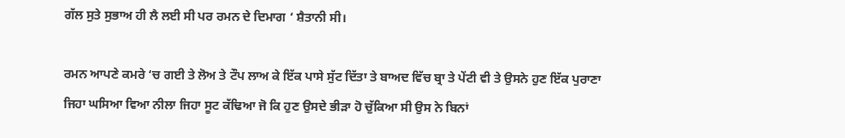ਗੱਲ ਸੁਤੇ ਸੁਭਾਅ ਹੀ ਲੈ ਲਈ ਸੀ ਪਰ ਰਮਨ ਦੇ ਦਿਮਾਗ ‘ ਸ਼ੈਤਾਨੀ ਸੀ।

ਰਮਨ ਆਪਣੇ ਕਮਰੇ ‘ਚ ਗਈ ਤੇ ਲੋਅ ਤੇ ਟੌਪ ਲਾਅ ਕੇ ਇੱਕ ਪਾਸੇ ਸੁੱਟ ਦਿੱਤਾ ਤੇ ਬਾਅਦ ਵਿੱਚ ਬ੍ਰਾ ਤੇ ਪੇਂਟੀ ਵੀ ਤੇ ਉਸਨੇ ਹੁਣ ਇੱਕ ਪੁਰਾਣਾ ਜਿਹਾ ਘਸਿਆ ਵਿਆ ਨੀਲਾ ਜਿਹਾ ਸੂਟ ਕੱਢਿਆ ਜੋ ਕਿ ਹੁਣ ਉਸਦੇ ਭੀੜਾ ਹੋ ਚੁੱਕਿਆ ਸੀ ਉਸ ਨੇ ਬਿਨਾਂ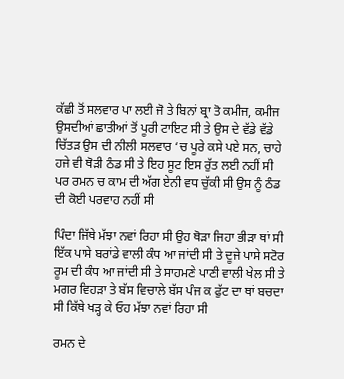ਕੱਛੀ ਤੋਂ ਸਲਵਾਰ ਪਾ ਲਈ ਜੋ ਤੇ ਬਿਨਾਂ ਬ੍ਰਾ ਤੋ ਕਮੀਜ, ਕਮੀਜ ਉਸਦੀਆਂ ਛਾਤੀਆਂ ਤੋਂ ਪੂਰੀ ਟਾਇਟ ਸੀ ਤੇ ਉਸ ਦੇ ਵੱਡੇ ਵੱਡੇ ਚਿੱਤੜ ਉਸ ਦੀ ਨੀਲੀ ਸਲਵਾਰ ‘ਚ ਪੂਰੇ ਕਸੇ ਪਏ ਸਨ, ਚਾਹੇ ਹਜੇ ਵੀ ਥੋੜੀ ਠੰਡ ਸੀ ਤੇ ਇਹ ਸੂਟ ਇਸ ਰੁੱਤ ਲਈ ਨਹੀਂ ਸੀ ਪਰ ਰਮਨ ਚ ਕਾਮ ਦੀ ਅੱਗ ਏਨੀ ਵਧ ਚੁੱਕੀ ਸੀ ਉਸ ਨੂੰ ਠੰਡ ਦੀ ਕੋਈ ਪਰਵਾਹ ਨਹੀਂ ਸੀ

ਪਿੰਦਾ ਜਿੱਥੇ ਮੱਝਾ ਨਵਾਂ ਰਿਹਾ ਸੀ ਉਹ ਥੋੜਾ ਜਿਹਾ ਭੀੜਾ ਥਾਂ ਸੀ ਇੱਕ ਪਾਸੇ ਬਰਾਂਡੇ ਵਾਲੀ ਕੰਧ ਆ ਜਾਂਦੀ ਸੀ ਤੇ ਦੂਜੇ ਪਾਸੇ ਸਟੋਰ ਰੂਮ ਦੀ ਕੰਧ ਆ ਜਾਂਦੀ ਸੀ ਤੇ ਸਾਹਮਣੇ ਪਾਣੀ ਵਾਲੀ ਖੇਲ ਸੀ ਤੇ ਮਗਰ ਵਿਹੜਾ ਤੇ ਬੱਸ ਵਿਚਾਲੇ ਬੱਸ ਪੰਜ ਕ ਫੁੱਟ ਦਾ ਥਾਂ ਬਚਦਾ ਸੀ ਕਿੱਥੇ ਖੜ੍ਹ ਕੇ ਓਹ ਮੱਝਾ ਨਵਾਂ ਰਿਹਾ ਸੀ

ਰਮਨ ਦੇ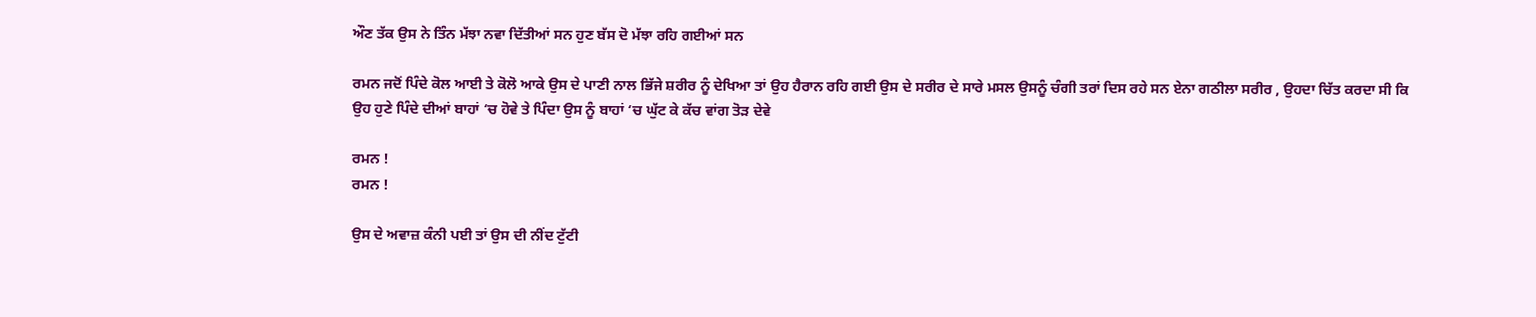ਔਣ ਤੱਕ ਉਸ ਨੇ ਤਿੰਨ ਮੱਝਾ ਨਵਾ ਦਿੱਤੀਆਂ ਸਨ ਹੁਣ ਬੱਸ ਦੋ ਮੱਝਾ ਰਹਿ ਗਈਆਂ ਸਨ

ਰਮਨ ਜਦੋਂ ਪਿੰਦੇ ਕੋਲ ਆਈ ਤੇ ਕੋਲੋ ਆਕੇ ਉਸ ਦੇ ਪਾਣੀ ਨਾਲ ਭਿੱਜੇ ਸ਼ਰੀਰ ਨੂੰ ਦੇਖਿਆ ਤਾਂ ਉਹ ਹੈਰਾਨ ਰਹਿ ਗਈ ਉਸ ਦੇ ਸਰੀਰ ਦੇ ਸਾਰੇ ਮਸਲ ਉਸਨੂੰ ਚੰਗੀ ਤਰਾਂ ਦਿਸ ਰਹੇ ਸਨ ਏਨਾ ਗਠੀਲਾ ਸਰੀਰ , ਉਹਦਾ ਚਿੱਤ ਕਰਦਾ ਸੀ ਕਿ ਉਹ ਹੁਣੇ ਪਿੰਦੇ ਦੀਆਂ ਬਾਹਾਂ ‘ਚ ਹੋਵੇ ਤੇ ਪਿੰਦਾ ਉਸ ਨੂੰ ਬਾਹਾਂ ‘ਚ ਘੁੱਟ ਕੇ ਕੱਚ ਵਾਂਗ ਤੋੜ ਦੇਵੇ

ਰਮਨ !
ਰਮਨ !

ਉਸ ਦੇ ਅਵਾਜ਼ ਕੰਨੀ ਪਈ ਤਾਂ ਉਸ ਦੀ ਨੀਂਦ ਟੁੱਟੀ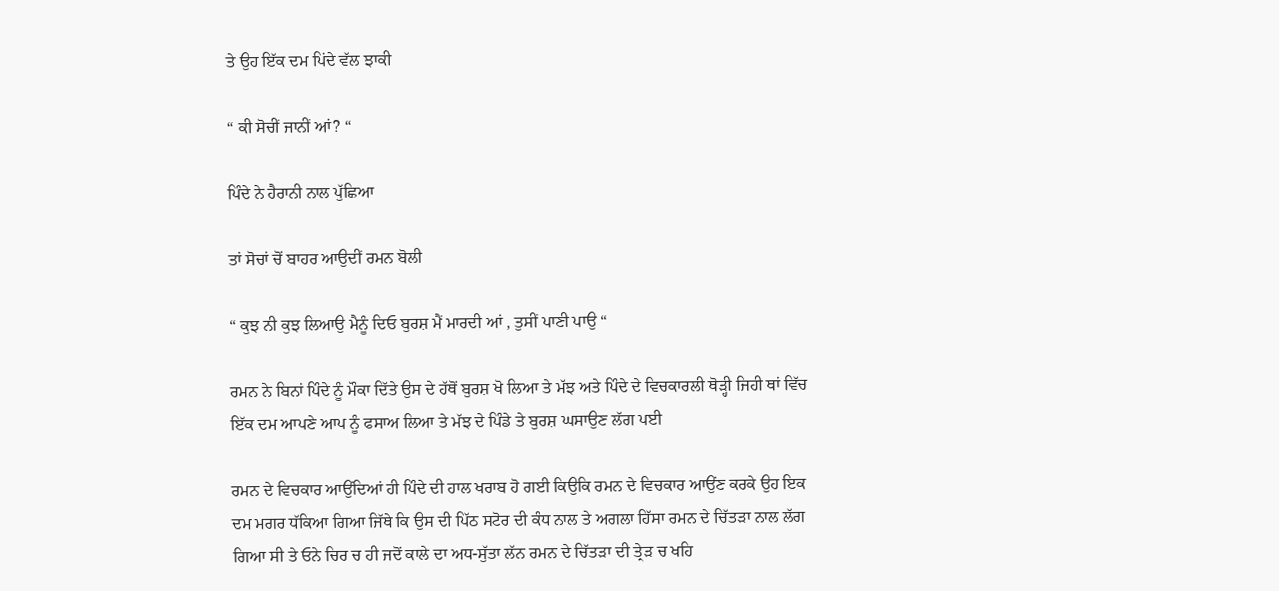ਤੇ ਉਹ ਇੱਕ ਦਮ ਪਿਂਦੇ ਵੱਲ ਝਾਕੀ

“ ਕੀ ਸੋਚੀਂ ਜਾਨੀਂ ਆਂ? “

ਪਿੰਦੇ ਨੇ ਹੈਰਾਨੀ ਨਾਲ ਪੁੱਛਿਆ

ਤਾਂ ਸੋਚਾਂ ਚੋਂ ਬਾਹਰ ਆਉਦੀਂ ਰਮਨ ਬੋਲੀ

“ ਕੁਝ ਨੀ ਕੁਝ ਲਿਆਉ ਮੈਨੂੰ ਦਿਓ ਬੁਰਸ਼ ਮੈਂ ਮਾਰਦੀ ਆਂ , ਤੁਸੀਂ ਪਾਣੀ ਪਾਉ “

ਰਮਨ ਨੇ ਬਿਨਾਂ ਪਿੰਦੇ ਨੂੰ ਮੌਕਾ ਦਿੱਤੇ ਉਸ ਦੇ ਹੱਥੋਂ ਬੁਰਸ਼ ਖੋ ਲਿਆ ਤੇ ਮੱਝ ਅਤੇ ਪਿੰਦੇ ਦੇ ਵਿਚਕਾਰਲੀ ਥੋੜ੍ਹੀ ਜਿਹੀ ਥਾਂ ਵਿੱਚ ਇੱਕ ਦਮ ਆਪਣੇ ਆਪ ਨੂੰ ਫਸਾਅ ਲਿਆ ਤੇ ਮੱਝ ਦੇ ਪਿੰਡੇ ਤੇ ਬੁਰਸ਼ ਘਸਾਉਣ ਲੱਗ ਪਈ

ਰਮਨ ਦੇ ਵਿਚਕਾਰ ਆਉਂਦਿਆਂ ਹੀ ਪਿੰਦੇ ਦੀ ਹਾਲ ਖਰਾਬ ਹੋ ਗਈ ਕਿਉਕਿ ਰਮਨ ਦੇ ਵਿਚਕਾਰ ਆਉਂਣ ਕਰਕੇ ਉਹ ਇਕ ਦਮ ਮਗਰ ਧੱਕਿਆ ਗਿਆ ਜਿੱਥੇ ਕਿ ਉਸ ਦੀ ਪਿੱਠ ਸਟੋਰ ਦੀ ਕੰਧ ਨਾਲ ਤੇ ਅਗਲਾ ਹਿੱਸਾ ਰਮਨ ਦੇ ਚਿੱਤੜਾ ਨਾਲ ਲੱਗ ਗਿਆ ਸੀ ਤੇ ਓਨੇ ਚਿਰ ਚ ਹੀ ਜਦੋਂ ਕਾਲੇ ਦਾ ਅਧ-ਸੁੱਤਾ ਲੱਨ ਰਮਨ ਦੇ ਚਿੱਤੜਾ ਦੀ ਤ੍ਰੇੜ ਚ ਖਹਿ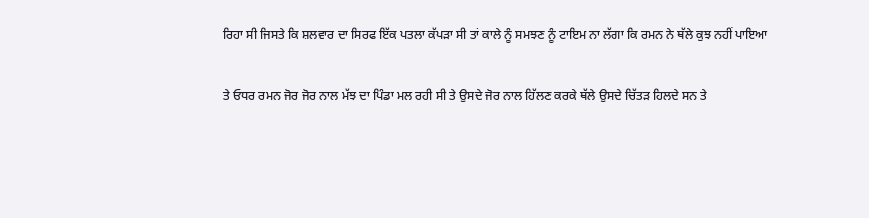ਰਿਹਾ ਸੀ ਜਿਸਤੇ ਕਿ ਸ਼ਲਵਾਰ ਦਾ ਸਿਰਫ ਇੱਕ ਪਤਲਾ ਕੱਪੜਾ ਸੀ ਤਾਂ ਕਾਲੇ ਨੂੰ ਸਮਝਣ ਨੂੰ ਟਾਇਮ ਨਾ ਲੱਗਾ ਕਿ ਰਮਨ ਨੇ ਥੱਲੇ ਕੁਝ ਨਹੀਂ ਪਾਇਆ

ਤੇ ਓਧਰ ਰਮਨ ਜੋਰ ਜੋਰ ਨਾਲ ਮੱਝ ਦਾ ਪਿੰਡਾ ਮਲ ਰਹੀ ਸੀ ਤੇ ਉਸਦੇ ਜੋਰ ਨਾਲ ਹਿੱਲਣ ਕਰਕੇ ਥੱਲੇ ਉਸਦੇ ਚਿੱਤੜ ਹਿਲਦੇ ਸਨ ਤੇ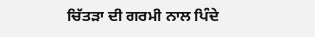ਚਿੱਤੜਾ ਦੀ ਗਰਮੀ ਨਾਲ ਪਿੰਦੇ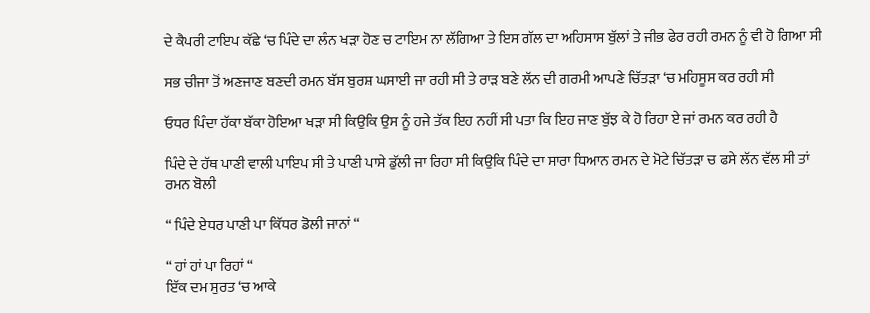ਦੇ ਕੈਪਰੀ ਟਾਇਪ ਕੱਛੇ ‘ਚ ਪਿੰਦੇ ਦਾ ਲੰਨ ਖੜਾ ਹੋਣ ਚ ਟਾਇਮ ਨਾ ਲੱਗਿਆ ਤੇ ਇਸ ਗੱਲ ਦਾ ਅਹਿਸਾਸ ਬੁੱਲਾਂ ਤੇ ਜੀਭ ਫੇਰ ਰਹੀ ਰਮਨ ਨੂੰ ਵੀ ਹੋ ਗਿਆ ਸੀ

ਸਭ ਚੀਜਾ ਤੋਂ ਅਣਜਾਣ ਬਣਦੀ ਰਮਨ ਬੱਸ ਬੁਰਸ਼ ਘਸਾਈ ਜਾ ਰਹੀ ਸੀ ਤੇ ਰਾੜ ਬਣੇ ਲੱਨ ਦੀ ਗਰਮੀ ਆਪਣੇ ਚਿੱਤੜਾ ‘ਚ ਮਹਿਸੂਸ ਕਰ ਰਹੀ ਸੀ

ਓਧਰ ਪਿੰਦਾ ਹੱਕਾ ਬੱਕਾ ਹੋਇਆ ਖੜਾ ਸੀ ਕਿਉਕਿ ਉਸ ਨੂੰ ਹਜੇ ਤੱਕ ਇਹ ਨਹੀਂ ਸੀ ਪਤਾ ਕਿ ਇਹ ਜਾਣ ਬੁੱਝ ਕੇ ਹੋ ਰਿਹਾ ਏ ਜਾਂ ਰਮਨ ਕਰ ਰਹੀ ਹੈ

ਪਿੰਦੇ ਦੇ ਹੱਥ ਪਾਣੀ ਵਾਲੀ ਪਾਇਪ ਸੀ ਤੇ ਪਾਣੀ ਪਾਸੇ ਡੁੱਲੀ ਜਾ ਰਿਹਾ ਸੀ ਕਿਉਕਿ ਪਿੰਦੇ ਦਾ ਸਾਰਾ ਧਿਆਨ ਰਮਨ ਦੇ ਮੋਟੇ ਚਿੱਤੜਾ ਚ ਫਸੇ ਲੱਨ ਵੱਲ ਸੀ ਤਾਂ ਰਮਨ ਬੋਲੀ

“ ਪਿੰਦੇ ਏਧਰ ਪਾਣੀ ਪਾ ਕਿੱਧਰ ਡੋਲੀ ਜਾਨਾਂ “

“ ਹਾਂ ਹਾਂ ਪਾ ਰਿਹਾਂ “
ਇੱਕ ਦਮ ਸੁਰਤ ‘ਚ ਆਕੇ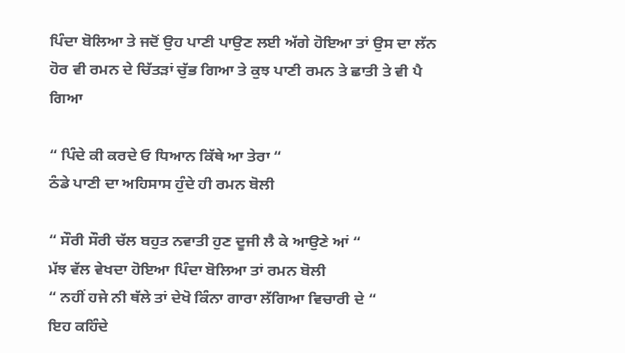ਪਿੰਦਾ ਬੋਲਿਆ ਤੇ ਜਦੋਂ ਉਹ ਪਾਣੀ ਪਾਉਣ ਲਈ ਅੱਗੇ ਹੋਇਆ ਤਾਂ ਉਸ ਦਾ ਲੱਨ ਹੋਰ ਵੀ ਰਮਨ ਦੇ ਚਿੱਤੜਾਂ ਚੁੱਭ ਗਿਆ ਤੇ ਕੁਝ ਪਾਣੀ ਰਮਨ ਤੇ ਛਾਤੀ ਤੇ ਵੀ ਪੈ ਗਿਆ

“ ਪਿੰਦੇ ਕੀ ਕਰਦੇ ਓ ਧਿਆਨ ਕਿੱਥੇ ਆ ਤੇਰਾ “
ਠੰਡੇ ਪਾਣੀ ਦਾ ਅਹਿਸਾਸ ਹੁੰਦੇ ਹੀ ਰਮਨ ਬੋਲੀ

“ ਸੌਰੀ ਸੌਰੀ ਚੱਲ ਬਹੁਤ ਨਵਾਤੀ ਹੁਣ ਦੂਜੀ ਲੈ ਕੇ ਆਉਣੇ ਆਂ “
ਮੱਝ ਵੱਲ ਵੇਖਦਾ ਹੋਇਆ ਪਿੰਦਾ ਬੋਲਿਆ ਤਾਂ ਰਮਨ ਬੋਲੀ
“ ਨਹੀਂ ਹਜੇ ਨੀ ਥੱਲੇ ਤਾਂ ਦੇਖੋ ਕਿੰਨਾ ਗਾਰਾ ਲੱਗਿਆ ਵਿਚਾਰੀ ਦੇ “
ਇਹ ਕਹਿੰਦੇ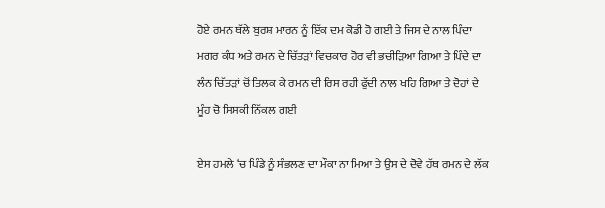ਹੋਏ ਰਮਨ ਥੱਲੇ ਬੁਰਸ਼ ਮਾਰਨ ਨੂੰ ਇੱਕ ਦਮ ਕੋਡੀ ਹੋ ਗਈ ਤੇ ਜਿਸ ਦੇ ਨਾਲ ਪਿੰਦਾ ਮਗਰ ਕੰਧ ਅਤੇ ਰਮਨ ਦੇ ਚਿੱਤੜਾਂ ਵਿਚਕਾਰ ਹੋਰ ਵੀ ਭਚੀੜਿਆ ਗਿਆ ਤੇ ਪਿੰਦੇ ਦਾ ਲੰਨ ਚਿੱਤੜਾਂ ਚੋਂ ਤਿਲਕ ਕੇ ਰਮਨ ਦੀ ਰਿਸ ਰਹੀ ਫੁੱਦੀ ਨਾਲ ਖਹਿ ਗਿਆ ਤੇ ਦੋਹਾਂ ਦੇ ਮੂੰਹ ਚੋ ਸਿਸਕੀ ਨਿੱਕਲ ਗਈ

ਏਸ ਹਮਲੇ ‘ਚ ਪਿੰਡੇ ਨੂੰ ਸੰਭਲਣ ਦਾ ਮੌਕਾ ਨਾ ਮਿਆ ਤੇ ਉਸ ਦੇ ਦੋਵੇ ਹੱਥ ਰਮਨ ਦੇ ਲੱਕ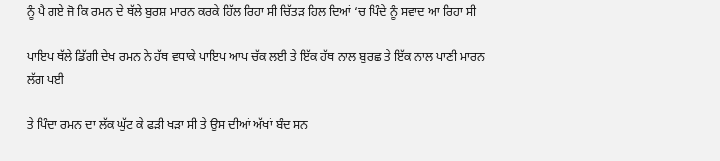ਨੂੰ ਪੈ ਗਏ ਜੋ ਕਿ ਰਮਨ ਦੇ ਥੱਲੇ ਬੁਰਸ਼ ਮਾਰਨ ਕਰਕੇ ਹਿੱਲ ਰਿਹਾ ਸੀ ਚਿੱਤੜ ਹਿਲ ਦਿਆਂ ‘ਚ ਪਿੰਦੇ ਨੂੰ ਸਵਾਦ ਆ ਰਿਹਾ ਸੀ

ਪਾਇਪ ਥੱਲੇ ਡਿੱਗੀ ਦੇਖ ਰਮਨ ਨੇ ਹੱਥ ਵਧਾਕੇ ਪਾਇਪ ਆਪ ਚੱਕ ਲਈ ਤੇ ਇੱਕ ਹੱਥ ਨਾਲ ਬੁਰਛ ਤੇ ਇੱਕ ਨਾਲ ਪਾਣੀ ਮਾਰਨ ਲੱਗ ਪਈ

ਤੇ ਪਿੰਦਾ ਰਮਨ ਦਾ ਲੱਕ ਘੁੱਟ ਕੇ ਫੜੀ ਖੜਾ ਸੀ ਤੇ ਉਸ ਦੀਆਂ ਅੱਖਾਂ ਬੰਦ ਸਨ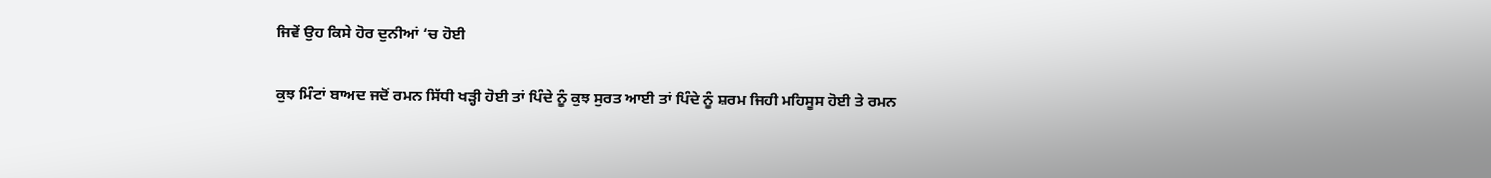ਜਿਵੇਂ ਉਹ ਕਿਸੇ ਹੋਰ ਦੁਨੀਆਂ ‘ਚ ਹੋਈ

ਕੁਝ ਮਿੰਟਾਂ ਬਾਅਦ ਜਦੋਂ ਰਮਨ ਸਿੱਧੀ ਖੜ੍ਹੀ ਹੋਈ ਤਾਂ ਪਿੰਦੇ ਨੂੰ ਕੁਝ ਸੁਰਤ ਆਈ ਤਾਂ ਪਿੰਦੇ ਨੂੰ ਸ਼ਰਮ ਜਿਹੀ ਮਹਿਸੂਸ ਹੋਈ ਤੇ ਰਮਨ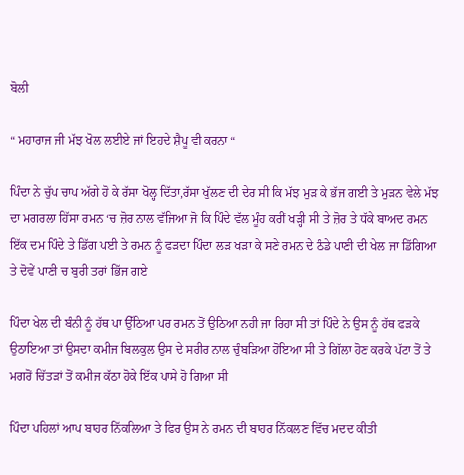ਬੋਲੀ

“ ਮਹਾਰਾਜ ਜੀ ਮੱਝ ਖੋਲ ਲਈਏ ਜਾਂ ਇਹਦੇ ਸ਼ੈਪੂ ਵੀ ਕਰਨਾ “

ਪਿੰਦਾ ਨੇ ਚੁੱਪ ਚਾਪ ਅੱਗੇ ਹੋ ਕੇ ਰੱਸਾ ਖੋਲ੍ਹ ਦਿੱਤਾ,ਰੱਸਾ ਖੁੱਲਣ ਦੀ ਦੇਰ ਸੀ ਕਿ ਮੱਝ ਮੁੜ ਕੇ ਭੱਜ ਗਈ ਤੇ ਮੁੜਨ ਵੇਲੇ ਮੱਝ ਦਾ ਮਗਰਲਾ ਹਿੱਸਾ ਰਮਨ ‘ਚ ਜ਼ੋਰ ਨਾਲ ਵੱਜਿਆ ਜੋ ਕਿ ਪਿੰਦੇ ਵੱਲ ਮੂੰਹ ਕਰੀਂ ਖੜ੍ਹੀ ਸੀ ਤੇ ਜ਼ੋਰ ਤੇ ਧੱਕੇ ਬਾਅਦ ਰਮਨ ਇੱਕ ਦਮ ਪਿੰਦੇ ਤੇ ਡਿੱਗ ਪਈ ਤੇ ਰਮਨ ਨੂੰ ਫੜਦਾ ਪਿੰਦਾ ਲੜ ਖੜਾ ਕੇ ਸਣੇ ਰਮਨ ਦੇ ਠੰਡੇ ਪਾਣੀ ਦੀ ਖੇਲ ਜਾ ਡਿੱਗਿਆ ਤੇ ਦੋਵੇਂ ਪਾਣੀ ਚ ਬੁਰੀ ਤਰਾਂ ਭਿੱਜ ਗਏ

ਪਿੰਦਾ ਖੇਲ ਦੀ ਬੰਨੀ ਨੂੰ ਹੱਥ ਪਾ ਉੱਠਿਆ ਪਰ ਰਮਨ ਤੋਂ ਉਠਿਆ ਨਹੀ ਜਾ ਰਿਹਾ ਸੀ ਤਾਂ ਪਿੰਦੇ ਨੇ ਉਸ ਨੂੰ ਹੱਥ ਫੜਕੇ ਉਠਾਇਆ ਤਾਂ ਉਸਦਾ ਕਮੀਜ ਬਿਲਕੁਲ ਉਸ ਦੇ ਸਰੀਰ ਨਾਲ ਚੁੰਬੜਿਆ ਹੋਇਆ ਸੀ ਤੇ ਗਿੱਲਾ ਹੋਣ ਕਰਕੇ ਪੱਟਾ ਤੋਂ ਤੇ ਮਗਰੋਂ ਚਿੱਤੜਾਂ ਤੋਂ ਕਮੀਜ ਕੱਠਾ ਹੋਕੇ ਇੱਕ ਪਾਸੇ ਹੋ ਗਿਆ ਸੀ

ਪਿੰਦਾ ਪਹਿਲਾਂ ਆਪ ਬਾਹਰ ਨਿੱਕਲਿਆ ਤੇ ਫਿਰ ਉਸ ਨੇ ਰਮਨ ਦੀ ਬਾਹਰ ਨਿੱਕਲਣ ਵਿੱਚ ਮਦਦ ਕੀਤੀ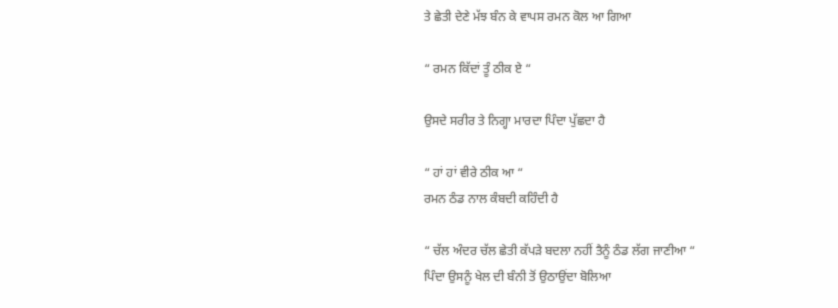ਤੇ ਛੇਤੀ ਦੇਣੇ ਮੱਝ ਬੰਨ ਕੇ ਵਾਪਸ ਰਮਨ ਕੋਲ ਆ ਗਿਆ

“ ਰਮਨ ਕਿੱਦਾਂ ਤੂੰ ਠੀਕ ਏ “

ਉਸਦੇ ਸਰੀਰ ਤੇ ਨਿਗ੍ਹਾ ਮਾਰਦਾ ਪਿੰਦਾ ਪੁੱਛਦਾ ਹੈ

“ ਹਾਂ ਹਾਂ ਵੀਰੇ ਠੀਕ ਆ “
ਰਮਨ ਠੰਡ ਨਾਲ ਕੰਬਦੀ ਕਹਿੰਦੀ ਹੈ

“ ਚੱਲ ਅੰਦਰ ਚੱਲ ਛੇਤੀ ਕੱਪੜੇ ਬਦਲਾ ਨਹੀਂ ਤੈਨੂੰ ਠੰਡ ਲੱਗ ਜਾਣੀਆ “
ਪਿੰਦਾ ਉਸਨੂੰ ਖੇਲ ਦੀ ਬੰਨੀ ਤੋਂ ਉਠਾਉਂਦਾ ਬੋਲਿਆ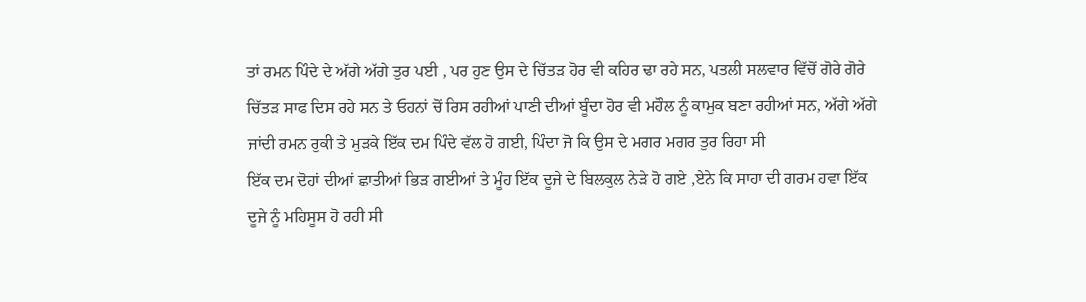ਤਾਂ ਰਮਨ ਪਿੰਦੇ ਦੇ ਅੱਗੇ ਅੱਗੇ ਤੁਰ ਪਈ , ਪਰ ਹੁਣ ਉਸ ਦੇ ਚਿੱਤੜ ਹੋਰ ਵੀ ਕਹਿਰ ਢਾ ਰਹੇ ਸਨ, ਪਤਲੀ ਸਲਵਾਰ ਵਿੱਚੋਂ ਗੋਰੇ ਗੋਰੇ ਚਿੱਤੜ ਸਾਫ ਦਿਸ ਰਹੇ ਸਨ ਤੇ ਓਹਨਾਂ ਚੋਂ ਰਿਸ ਰਹੀਆਂ ਪਾਣੀ ਦੀਆਂ ਬੂੰਦਾ ਹੋਰ ਵੀ ਮਹੌਲ ਨੂੰ ਕਾਮੁਕ ਬਣਾ ਰਹੀਆਂ ਸਨ, ਅੱਗੇ ਅੱਗੇ ਜਾਂਦੀ ਰਮਨ ਰੁਕੀ ਤੇ ਮੁੜਕੇ ਇੱਕ ਦਮ ਪਿੰਦੇ ਵੱਲ ਹੋ ਗਈ, ਪਿੰਦਾ ਜੋ ਕਿ ਉਸ ਦੇ ਮਗਰ ਮਗਰ ਤੁਰ ਰਿਹਾ ਸੀ
ਇੱਕ ਦਮ ਦੋਹਾਂ ਦੀਆਂ ਛਾਤੀਆਂ ਭਿੜ ਗਈਆਂ ਤੇ ਮੂੰਹ ਇੱਕ ਦੂਜੇ ਦੇ ਬਿਲਕੁਲ ਨੇੜੇ ਹੋ ਗਏ ,ਏਨੇ ਕਿ ਸਾਹਾ ਦੀ ਗਰਮ ਹਵਾ ਇੱਕ ਦੂਜੇ ਨੂੰ ਮਹਿਸੂਸ ਹੋ ਰਹੀ ਸੀ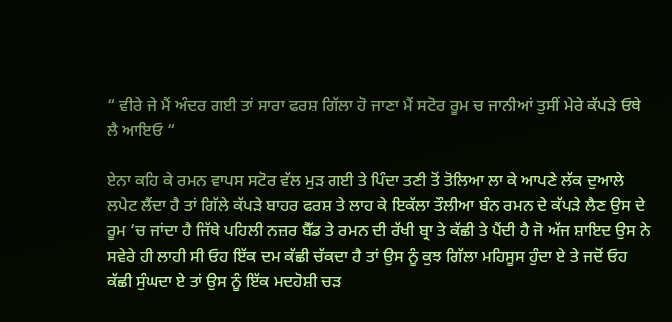“ ਵੀਰੇ ਜੇ ਮੈਂ ਅੰਦਰ ਗਈ ਤਾਂ ਸਾਰਾ ਫਰਸ਼ ਗਿੱਲਾ ਹੋ ਜਾਣਾ ਮੈਂ ਸਟੋਰ ਰੂਮ ਚ ਜਾਨੀਆਂ ਤੁਸੀਂ ਮੇਰੇ ਕੱਪੜੇ ਓਥੇ ਲੈ ਆਇਓ “

ਏਨਾ ਕਹਿ ਕੇ ਰਮਨ ਵਾਪਸ ਸਟੋਰ ਵੱਲ ਮੁੜ ਗਈ ਤੇ ਪਿੰਦਾ ਤਣੀ ਤੋਂ ਤੋਲਿਆ ਲਾ ਕੇ ਆਪਣੇ ਲੱਕ ਦੁਆਲੇ ਲਪੇਟ ਲੈਂਦਾ ਹੈ ਤਾਂ ਗਿੱਲੇ ਕੱਪੜੇ ਬਾਹਰ ਫਰਸ਼ ਤੇ ਲਾਹ ਕੇ ਇਕੱਲਾ ਤੌਲੀਆ ਬੰਨ ਰਮਨ ਦੇ ਕੱਪੜੇ ਲੈਣ ਉਸ ਦੇ ਰੂਮ ‘ਚ ਜਾਂਦਾ ਹੈ ਜਿੱਥੇ ਪਹਿਲੀ ਨਜ਼ਰ ਬੈੱਡ ਤੇ ਰਮਨ ਦੀ ਰੱਖੀ ਬ੍ਰਾ ਤੇ ਕੱਛੀ ਤੇ ਪੈਂਦੀ ਹੈ ਜੋ ਅੱਜ ਸ਼ਾਇਦ ਉਸ ਨੇ ਸਵੇਰੇ ਹੀ ਲਾਹੀ ਸੀ ਓਹ ਇੱਕ ਦਮ ਕੱਛੀ ਚੱਕਦਾ ਹੈ ਤਾਂ ਉਸ ਨੂੰ ਕੁਝ ਗਿੱਲਾ ਮਹਿਸੂਸ ਹੁੰਦਾ ਏ ਤੇ ਜਦੋਂ ਓਹ ਕੱਛੀ ਸੁੰਘਦਾ ਏ ਤਾਂ ਉਸ ਨੂੰ ਇੱਕ ਮਦਹੋਸ਼ੀ ਚੜ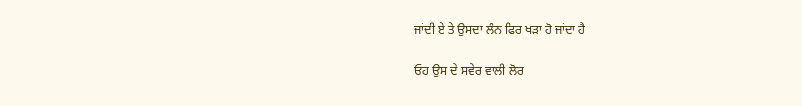ਜਾਂਦੀ ਏ ਤੇ ਉਸਦਾ ਲੰਨ ਫਿਰ ਖੜਾ ਹੋ ਜਾਂਦਾ ਹੈ

ਓਹ ਉਸ ਦੇ ਸਵੇਰ ਵਾਲੀ ਲੋਰ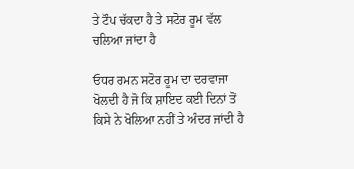ਤੇ ਟੌਪ ਚੱਕਦਾ ਹੈ ਤੇ ਸਟੋਰ ਰੂਮ ਵੱਲ ਚਲਿਆ ਜਾਂਦਾ ਹੈ

ਓਧਰ ਰਮਨ ਸਟੋਰ ਰੂਮ ਦਾ ਦਰਵਾਜਾ ਖੋਲਦੀ ਹੈ ਜੋ ਕਿ ਸ਼ਾਇਦ ਕਈ ਦਿਨਾਂ ਤੋਂ ਕਿਸੇ ਨੇ ਖੋਲਿਆ ਨਹੀਂ ਤੇ ਅੰਦਰ ਜਾਂਦੀ ਹੈ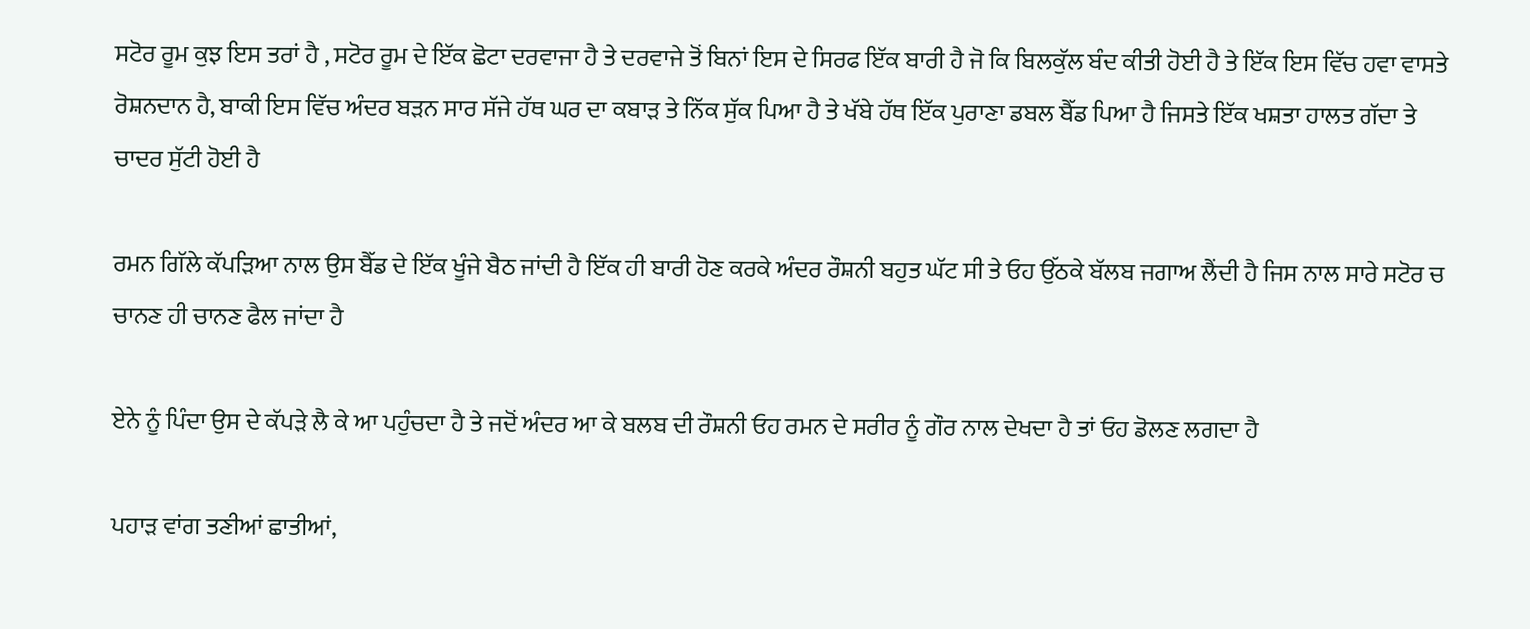ਸਟੋਰ ਰੂਮ ਕੁਝ ਇਸ ਤਰਾਂ ਹੈ , ਸਟੋਰ ਰੂਮ ਦੇ ਇੱਕ ਛੋਟਾ ਦਰਵਾਜਾ ਹੈ ਤੇ ਦਰਵਾਜੇ ਤੋਂ ਬਿਨਾਂ ਇਸ ਦੇ ਸਿਰਫ ਇੱਕ ਬਾਰੀ ਹੈ ਜੋ ਕਿ ਬਿਲਕੁੱਲ ਬੰਦ ਕੀਤੀ ਹੋਈ ਹੈ ਤੇ ਇੱਕ ਇਸ ਵਿੱਚ ਹਵਾ ਵਾਸਤੇ ਰੋਸ਼ਨਦਾਨ ਹੈ, ਬਾਕੀ ਇਸ ਵਿੱਚ ਅੰਦਰ ਬੜਨ ਸਾਰ ਸੱਜੇ ਹੱਥ ਘਰ ਦਾ ਕਬਾੜ ਤੇ ਨਿੱਕ ਸੁੱਕ ਪਿਆ ਹੈ ਤੇ ਖੱਬੇ ਹੱਥ ਇੱਕ ਪੁਰਾਣਾ ਡਬਲ ਬੈੱਡ ਪਿਆ ਹੈ ਜਿਸਤੇ ਇੱਕ ਖਸ਼ਤਾ ਹਾਲਤ ਗੱਦਾ ਤੇ ਚਾਦਰ ਸੁੱਟੀ ਹੋਈ ਹੈ

ਰਮਨ ਗਿੱਲੇ ਕੱਪੜਿਆ ਨਾਲ ਉਸ ਬੈੱਡ ਦੇ ਇੱਕ ਖੂੰਜੇ ਬੈਠ ਜਾਂਦੀ ਹੈ ਇੱਕ ਹੀ ਬਾਰੀ ਹੋਣ ਕਰਕੇ ਅੰਦਰ ਰੌਸ਼ਨੀ ਬਹੁਤ ਘੱਟ ਸੀ ਤੇ ਓਹ ਉੱਠਕੇ ਬੱਲਬ ਜਗਾਅ ਲੈਂਦੀ ਹੈ ਜਿਸ ਨਾਲ ਸਾਰੇ ਸਟੋਰ ਚ ਚਾਨਣ ਹੀ ਚਾਨਣ ਫੈਲ ਜਾਂਦਾ ਹੈ

ਏਨੇ ਨੂੰ ਪਿੰਦਾ ਉਸ ਦੇ ਕੱਪੜੇ ਲੈ ਕੇ ਆ ਪਹੁੰਚਦਾ ਹੈ ਤੇ ਜਦੋਂ ਅੰਦਰ ਆ ਕੇ ਬਲਬ ਦੀ ਰੌਸ਼ਨੀ ਓਹ ਰਮਨ ਦੇ ਸਰੀਰ ਨੂੰ ਗੌਰ ਨਾਲ ਦੇਖਦਾ ਹੈ ਤਾਂ ਓਹ ਡੋਲਣ ਲਗਦਾ ਹੈ

ਪਹਾੜ ਵਾਂਗ ਤਣੀਆਂ ਛਾਤੀਆਂ,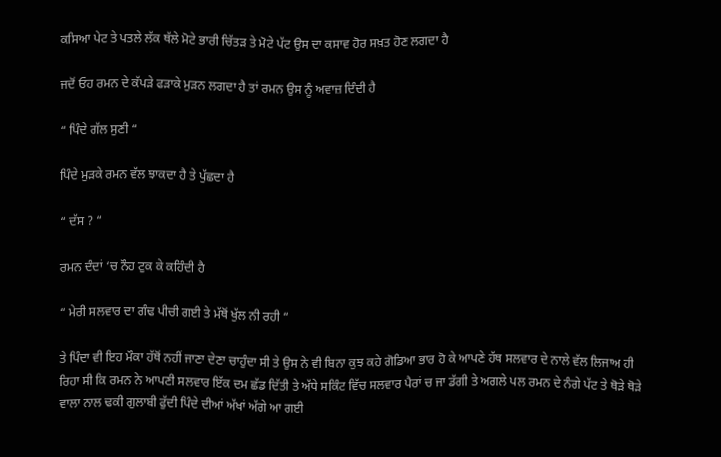ਕਸਿਆ ਪੇਟ ਤੇ ਪਤਲੇ ਲੱਕ ਥੱਲੇ ਮੋਟੇ ਭਾਰੀ ਚਿੱਤੜ ਤੇ ਮੋਟੇ ਪੱਟ ਉਸ ਦਾ ਕਸਾਵ ਹੋਰ ਸਖ਼ਤ ਹੋਣ ਲਗਦਾ ਹੈ

ਜਦੋਂ ਓਹ ਰਮਨ ਦੇ ਕੱਪੜੇ ਫੜਾਕੇ ਮੁੜਨ ਲਗਦਾ ਹੈ ਤਾਂ ਰਮਨ ਉਸ ਨੂੰ ਅਵਾਜ਼ ਦਿੰਦੀ ਹੈ

“ ਪਿੰਦੇ ਗੱਲ ਸੁਣੀ “

ਪਿੰਦੇ ਮੁੜਕੇ ਰਮਨ ਵੱਲ ਝਾਕਦਾ ਹੈ ਤੇ ਪੁੱਛਦਾ ਹੈ

“ ਦੱਸ ? “

ਰਮਨ ਦੰਦਾਂ ‘ਚ ਨੌਹ ਟੁਕ ਕੇ ਕਹਿੰਦੀ ਹੈ

“ ਮੇਰੀ ਸਲਵਾਰ ਦਾ ਗੰਢ ਪੀਚੀ ਗਈ ਤੇ ਮੱਥੋਂ ਖੁੱਲ ਨੀ ਰਹੀ “

ਤੇ ਪਿੰਦਾ ਵੀ ਇਹ ਮੌਕਾ ਹੱਥੋਂ ਨਹੀਂ ਜਾਣਾ ਦੇਣਾ ਚਾਹੁੰਦਾ ਸੀ ਤੇ ਉਸ ਨੇ ਵੀ ਬਿਨਾ ਕੁਝ ਕਹੇ ਗੋਡਿਆ ਭਾਰ ਹੋ ਕੇ ਆਪਣੇ ਹੱਥ ਸਲਵਾਰ ਦੇ ਨਾਲੇ ਵੱਲ ਲਿਜਾਅ ਹੀ ਰਿਹਾ ਸੀ ਕਿ ਰਮਨ ਨੇ ਆਪਣੀ ਸਲਵਾਰ ਇੱਕ ਦਮ ਛੱਡ ਦਿੱਤੀ ਤੇ ਅੱਧੇ ਸਕਿੰਟ ਵਿੱਚ ਸਲਵਾਰ ਪੈਰਾਂ ਚ ਜਾ ਡੱਗੀ ਤੇ ਅਗਲੇ ਪਲ ਰਮਨ ਦੇ ਨੰਗੇ ਪੱਟ ਤੇ ਥੋੜੇ ਥੋੜੇ ਵਾਲਾ ਨਾਲ ਢਕੀ ਗੁਲਾਬੀ ਫੁੱਦੀ ਪਿੰਦੇ ਦੀਆਂ ਅੱਖਾਂ ਅੱਗੇ ਆ ਗਈ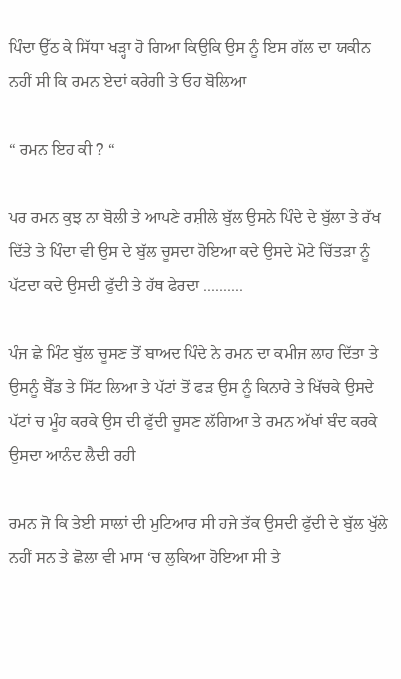ਪਿੰਦਾ ਉੱਠ ਕੇ ਸਿੱਧਾ ਖੜ੍ਹਾ ਹੋ ਗਿਆ ਕਿਉਕਿ ਉਸ ਨੂੰ ਇਸ ਗੱਲ ਦਾ ਯਕੀਨ ਨਹੀਂ ਸੀ ਕਿ ਰਮਨ ਏਦਾਂ ਕਰੇਗੀ ਤੇ ਓਹ ਬੋਲਿਆ

“ ਰਮਨ ਇਹ ਕੀ ? “

ਪਰ ਰਮਨ ਕੁਝ ਨਾ ਬੋਲੀ ਤੇ ਆਪਣੇ ਰਸ਼ੀਲੇ ਬੁੱਲ ਉਸਨੇ ਪਿੰਦੇ ਦੇ ਬੁੱਲਾ ਤੇ ਰੱਖ ਦਿੱਤੇ ਤੇ ਪਿੰਦਾ ਵੀ ਉਸ ਦੇ ਬੁੱਲ ਚੂਸਦਾ ਹੋਇਆ ਕਦੇ ਉਸਦੇ ਮੋਟੇ ਚਿੱਤੜਾ ਨੂੰ ਪੱਟਦਾ ਕਦੇ ਉਸਦੀ ਫੁੱਦੀ ਤੇ ਹੱਥ ਫੇਰਦਾ ..........

ਪੰਜ ਛੇ ਮਿੰਟ ਬੁੱਲ ਚੂਸਣ ਤੋਂ ਬਾਅਦ ਪਿੰਦੇ ਨੇ ਰਮਨ ਦਾ ਕਮੀਜ ਲਾਹ ਦਿੱਤਾ ਤੇ ਉਸਨੂੰ ਬੈੱਡ ਤੇ ਸਿੱਟ ਲਿਆ ਤੇ ਪੱਟਾਂ ਤੋਂ ਫੜ ਉਸ ਨੂੰ ਕਿਨਾਰੇ ਤੇ ਖਿੱਚਕੇ ਉਸਦੇ ਪੱਟਾਂ ਚ ਮੂੰਹ ਕਰਕੇ ਉਸ ਦੀ ਫੁੱਦੀ ਚੂਸਣ ਲੱਗਿਆ ਤੇ ਰਮਨ ਅੱਖਾਂ ਬੰਦ ਕਰਕੇ ਉਸਦਾ ਆਨੰਦ ਲੈਦੀ ਰਹੀ

ਰਮਨ ਜੋ ਕਿ ਤੇਈ ਸਾਲਾਂ ਦੀ ਮੁਟਿਆਰ ਸੀ ਹਜੇ ਤੱਕ ਉਸਦੀ ਫੁੱਦੀ ਦੇ ਬੁੱਲ ਖੁੱਲੇ ਨਹੀਂ ਸਨ ਤੇ ਛੋਲਾ ਵੀ ਮਾਸ ‘ਚ ਲੁਕਿਆ ਹੋਇਆ ਸੀ ਤੇ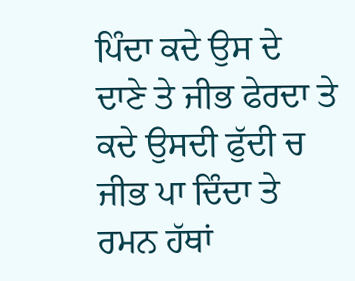ਪਿੰਦਾ ਕਦੇ ਉਸ ਦੇ ਦਾਣੇ ਤੇ ਜੀਭ ਫੇਰਦਾ ਤੇ ਕਦੇ ਉਸਦੀ ਫੁੱਦੀ ਚ ਜੀਭ ਪਾ ਦਿੰਦਾ ਤੇ ਰਮਨ ਹੱਥਾਂ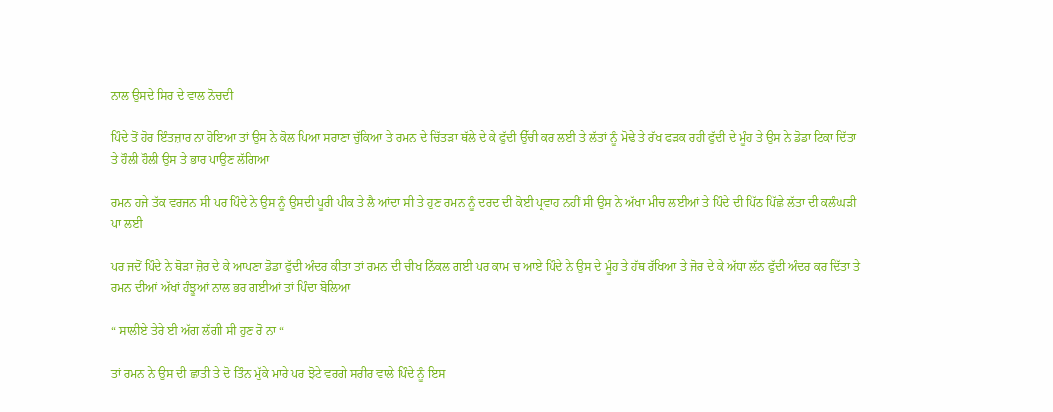ਨਾਲ ਉਸਦੇ ਸਿਰ ਦੇ ਵਾਲ ਨੋਚਦੀ

ਪਿੰਦੇ ਤੋਂ ਹੋਰ ਇੰਤਜ਼ਾਰ ਨਾ ਹੋਇਆ ਤਾਂ ਉਸ ਨੇ ਕੋਲ ਪਿਆ ਸਰਾਣਾ ਚੁੱਕਿਆ ਤੇ ਰਮਨ ਦੇ ਚਿੱਤੜਾ ਥੱਲੇ ਦੇ ਕੇ ਫੁੱਦੀ ਉੱਚੀ ਕਰ ਲਈ ਤੇ ਲੱਤਾਂ ਨੂੰ ਮੋਢੇ ਤੇ ਰੱਖ ਫੜਕ ਰਹੀ ਫੁੱਦੀ ਦੇ ਮੂੰਹ ਤੇ ਉਸ ਨੇ ਡੋਡਾ ਟਿਕਾ ਦਿੱਤਾ ਤੇ ਹੌਲੀ ਹੌਲੀ ਉਸ ਤੇ ਭਾਰ ਪਾਉਣ ਲੱਗਿਆ

ਰਮਨ ਹਜੇ ਤੱਕ ਵਰਜਨ ਸੀ ਪਰ ਪਿੰਦੇ ਨੇ ਉਸ ਨੂੰ ਉਸਦੀ ਪੂਰੀ ਪੀਕ ਤੇ ਲੈ ਆਂਦਾ ਸੀ ਤੇ ਹੁਣ ਰਮਨ ਨੂੰ ਦਰਦ ਦੀ ਕੋਈ ਪ੍ਰਵਾਹ ਨਹੀਂ ਸੀ ਉਸ ਨੇ ਅੱਖਾ ਮੀਚ ਲਈਆਂ ਤੇ ਪਿੰਦੇ ਦੀ ਪਿੱਠ ਪਿੱਛੇ ਲੱਤਾ ਦੀ ਕਲੰਘੜੀ ਪਾ ਲਈ

ਪਰ ਜਦੋਂ ਪਿੰਦੇ ਨੇ ਥੋੜਾ ਜ਼ੋਰ ਦੇ ਕੇ ਆਪਣਾ ਡੋਡਾ ਫੁੱਦੀ ਅੰਦਰ ਕੀਤਾ ਤਾਂ ਰਮਨ ਦੀ ਚੀਖ ਨਿੱਕਲ ਗਈ ਪਰ ਕਾਮ ਚ ਆਏ ਪਿੰਦੇ ਨੇ ਉਸ ਦੇ ਮੂੰਹ ਤੇ ਹੱਥ ਰੱਖਿਆ ਤੇ ਜੋਰ ਦੇ ਕੇ ਅੱਧਾ ਲੱਨ ਫੁੱਦੀ ਅੰਦਰ ਕਰ ਦਿੱਤਾ ਤੇ ਰਮਨ ਦੀਆਂ ਅੱਖਾਂ ਹੰਝੂਆਂ ਨਾਲ ਭਰ ਗਈਆਂ ਤਾਂ ਪਿੰਦਾ ਬੋਲਿਆ

“ ਸਾਲੀਏ ਤੇਰੇ ਈ ਅੱਗ ਲੱਗੀ ਸੀ ਹੁਣ ਰੋ ਨਾ “

ਤਾਂ ਰਮਨ ਨੇ ਉਸ ਦੀ ਛਾਤੀ ਤੇ ਦੋ ਤਿੰਨ ਮੁੱਕੇ ਮਾਰੇ ਪਰ ਝੋਟੇ ਵਰਗੇ ਸਰੀਰ ਵਾਲੇ ਪਿੰਦੇ ਨੂੰ ਇਸ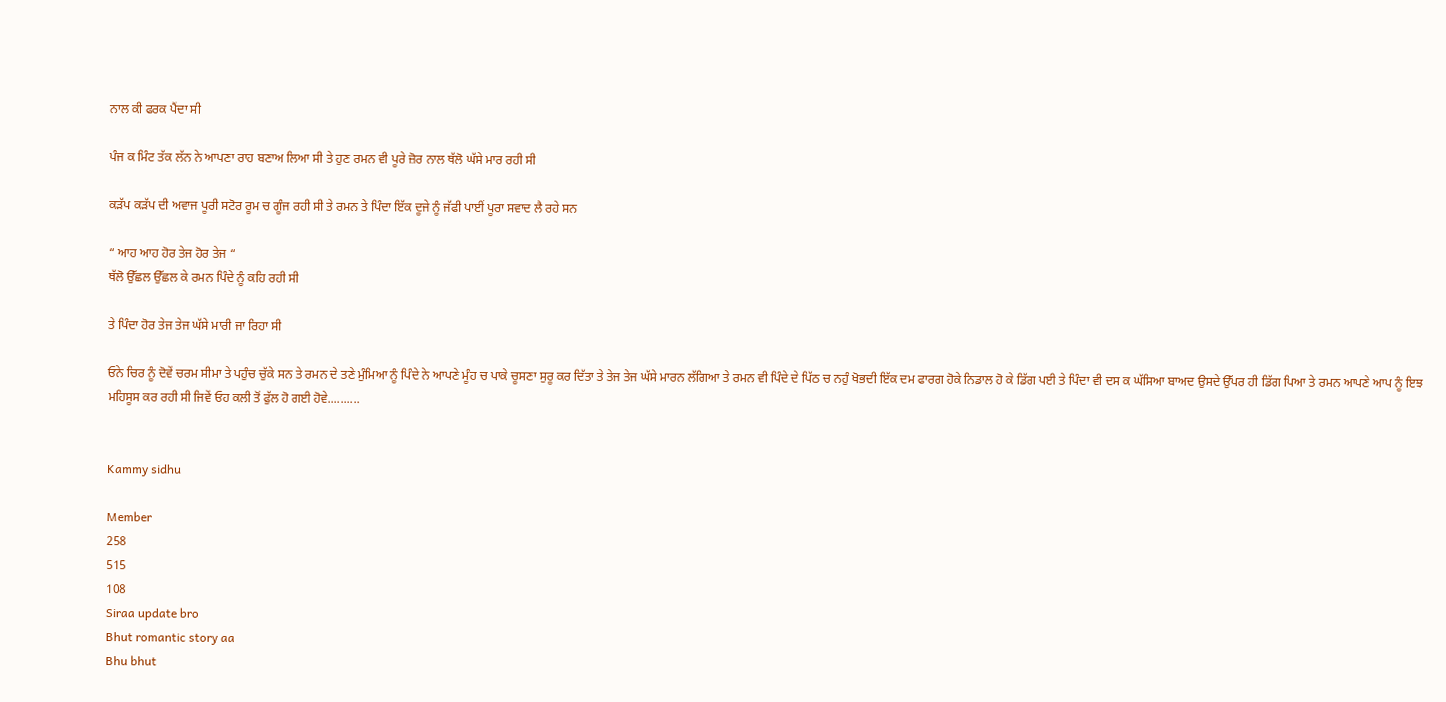ਨਾਲ ਕੀ ਫਰਕ ਪੈਂਦਾ ਸੀ

ਪੰਜ ਕ ਮਿੰਟ ਤੱਕ ਲੱਨ ਨੇ ਆਪਣਾ ਰਾਹ ਬਣਾਅ ਲਿਆ ਸੀ ਤੇ ਹੁਣ ਰਮਨ ਵੀ ਪੂਰੇ ਜ਼ੋਰ ਨਾਲ ਥੱਲੋ ਘੱਸੇ ਮਾਰ ਰਹੀ ਸੀ

ਕੜੱਪ ਕੜੱਪ ਦੀ ਅਵਾਜ ਪੂਰੀ ਸਟੋਰ ਰੂਮ ਚ ਗੂੰਜ ਰਹੀ ਸੀ ਤੇ ਰਮਨ ਤੇ ਪਿੰਦਾ ਇੱਕ ਦੂਜੇ ਨੂੰ ਜੱਫੀ ਪਾਈਂ ਪੂਰਾ ਸਵਾਦ ਲੈ ਰਹੇ ਸਨ

“ ਆਹ ਆਹ ਹੋਰ ਤੇਜ ਹੋਰ ਤੇਜ “
ਥੱਲੋ ਉੱਛਲ ਉੱਛਲ ਕੇ ਰਮਨ ਪਿੰਦੇ ਨੂੰ ਕਹਿ ਰਹੀ ਸੀ

ਤੇ ਪਿੰਦਾ ਹੋਰ ਤੇਜ ਤੇਜ ਘੱਸੇ ਮਾਰੀ ਜਾ ਰਿਹਾ ਸੀ

ਓਨੇ ਚਿਰ ਨੂੰ ਦੋਵੇਂ ਚਰਮ ਸੀਮਾ ਤੇ ਪਹੁੰਚ ਚੁੱਕੇ ਸਨ ਤੇ ਰਮਨ ਦੇ ਤਣੇ ਮੁੰਮਿਆ ਨੂੰ ਪਿੰਦੇ ਨੇ ਆਪਣੇ ਮੂੰਹ ਚ ਪਾਕੇ ਚੂਸਣਾ ਸੁਰੂ ਕਰ ਦਿੱਤਾ ਤੇ ਤੇਜ ਤੇਜ ਘੱਸੇ ਮਾਰਨ ਲੱਗਿਆ ਤੇ ਰਮਨ ਵੀ ਪਿੰਦੇ ਦੇ ਪਿੱਠ ਚ ਨਹੁੰ ਖੋਭਦੀ ਇੱਕ ਦਮ ਫਾਰਗ ਹੋਕੇ ਨਿਡਾਲ ਹੋ ਕੇ ਡਿੱਗ ਪਈ ਤੇ ਪਿੰਦਾ ਵੀ ਦਸ ਕ ਘੱਸਿਆ ਬਾਅਦ ਉਸਦੇ ਉੱਪਰ ਹੀ ਡਿੱਗ ਪਿਆ ਤੇ ਰਮਨ ਆਪਣੇ ਆਪ ਨੂੰ ਇਝ ਮਹਿਸੂਸ ਕਰ ਰਹੀ ਸੀ ਜਿਵੇਂ ਓਹ ਕਲੀ ਤੋਂ ਫੁੱਲ ਹੋ ਗਈ ਹੋਵੇ..........


Kammy sidhu

Member
258
515
108
Siraa update bro
Bhut romantic story aa
Bhu bhut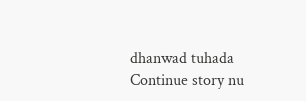dhanwad tuhada
Continue story nu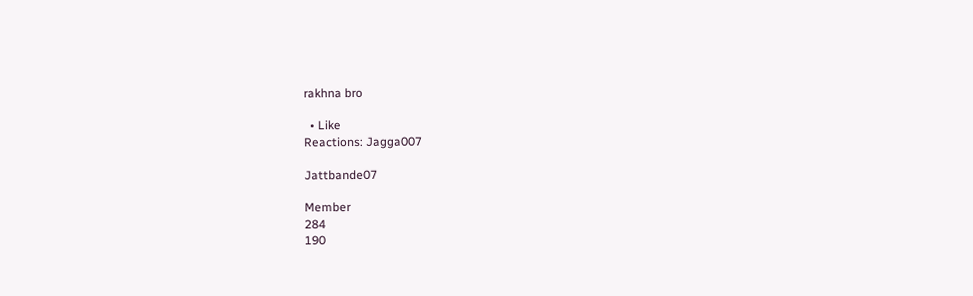rakhna bro

  • Like
Reactions: Jagga007

Jattbande07

Member
284
190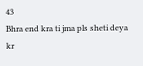43
Bhra end kra ti jma pls sheti deya kr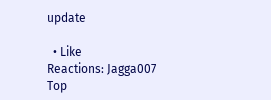update

  • Like
Reactions: Jagga007
Top